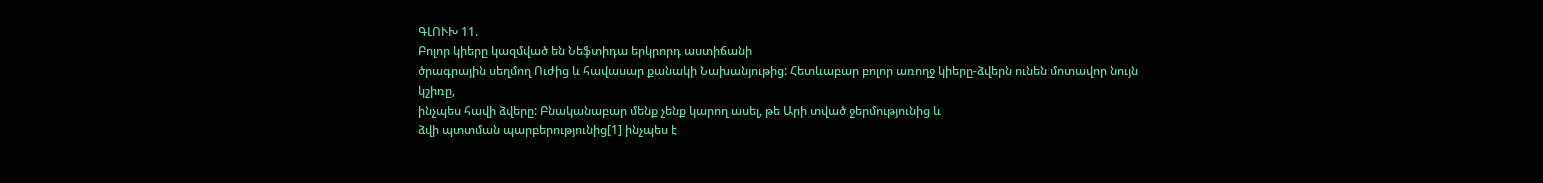ԳԼՈՒԽ 11.
Բոլոր կիերը կազմված են Նեֆտիդա երկրորդ աստիճանի
ծրագրային սեղմող Ուժից և հավասար քանակի Նախանյութից: Հետևաբար բոլոր առողջ կիերը-ձվերն ունեն մոտավոր նույն կշիռը,
ինչպես հավի ձվերը: Բնականաբար մենք չենք կարող ասել, թե Արի տված ջերմությունից և
ձվի պտտման պարբերությունից[1] ինչպես է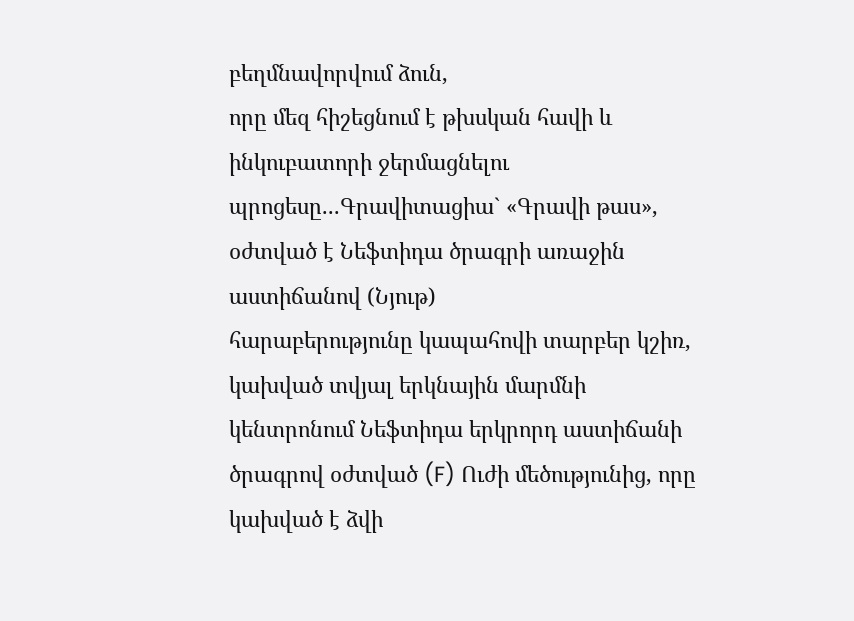բեղմնավորվում ձուն,
որը մեզ հիշեցնում է թխսկան հավի և ինկուբատորի ջերմացնելու պրոցեսը...Գրավիտացիա` «Գրավի թաս», օժտված է Նեֆտիդա ծրագրի առաջին աստիճանով (Նյութ)
հարաբերությունը կապահովի տարբեր կշիռ, կախված տվյալ երկնային մարմնի կենտրոնում Նեֆտիդա երկրորդ աստիճանի ծրագրով օժտված (F) Ուժի մեծությունից, որը կախված է ձվի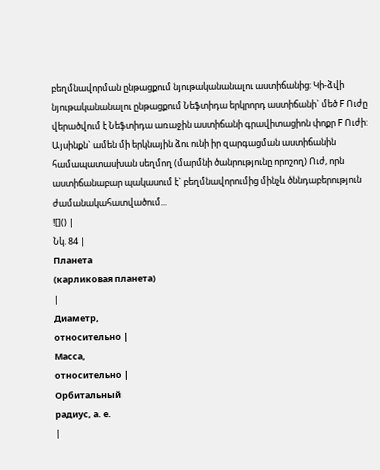բեղմնավորման ընթացքում նյութականանալու աստիճանից: Կի-ձվի նյութականանալու ընթացքում Նեֆտիդա երկրորդ աստիճանի` մեծ F Ուժը վերածվում է Նեֆտիդա առաջին աստիճանի գրավիտացիոն փոքր F Ուժի: Այսինքն` ամեն մի երկնային ձու ունի իր զարգացման աստիճանին համապատասխան սեղմող (մարմնի ծանրությունը որոշող) Ուժ, որն աստիճանաբար պակասում է` բեղմնավորումից մինչև ծննդաբերություն ժամանակահատվածում...
![]() |
Նկ. 84 |
Планета
(карликовая планета)
|
Диаметр,
относительно |
Масса,
относительно |
Орбитальный
радиус, а. е.
|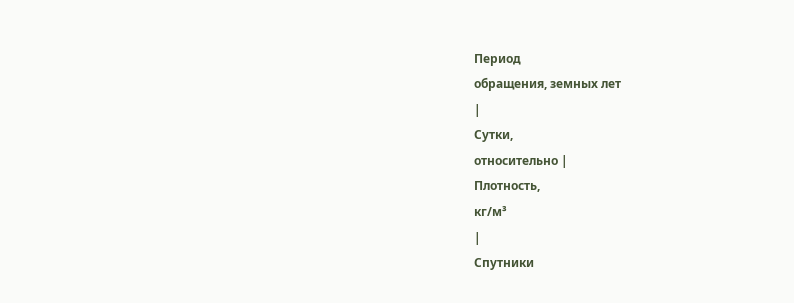Период
обращения, земных лет
|
Сутки,
относительно |
Плотность,
кг/м³
|
Спутники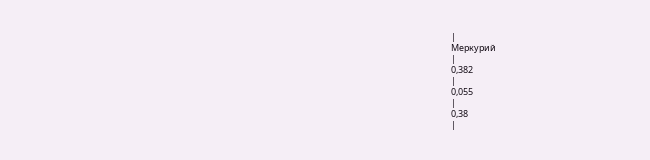|
Меркурий
|
0,382
|
0,055
|
0,38
|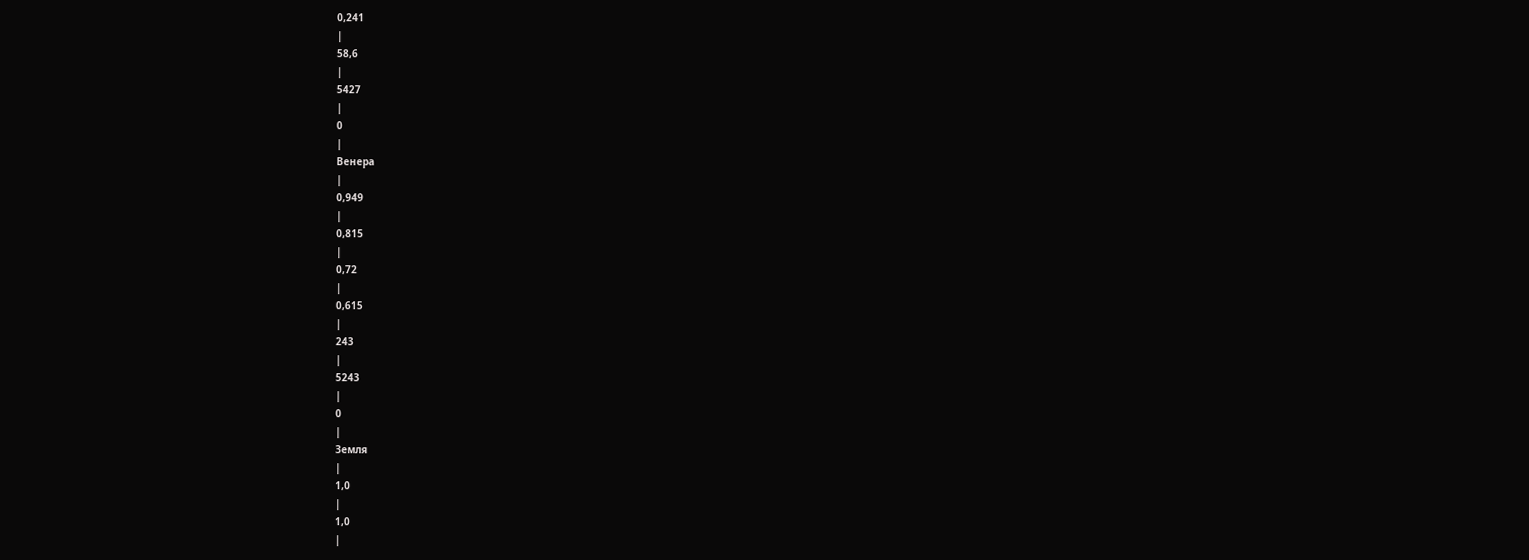0,241
|
58,6
|
5427
|
0
|
Венера
|
0,949
|
0,815
|
0,72
|
0,615
|
243
|
5243
|
0
|
Земля
|
1,0
|
1,0
|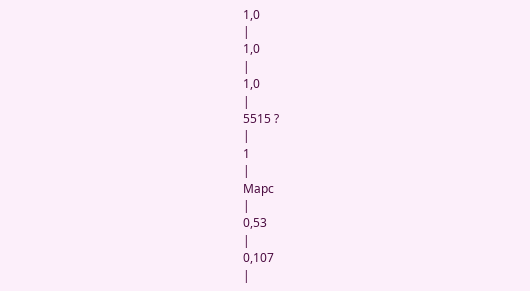1,0
|
1,0
|
1,0
|
5515 ?
|
1
|
Марс
|
0,53
|
0,107
|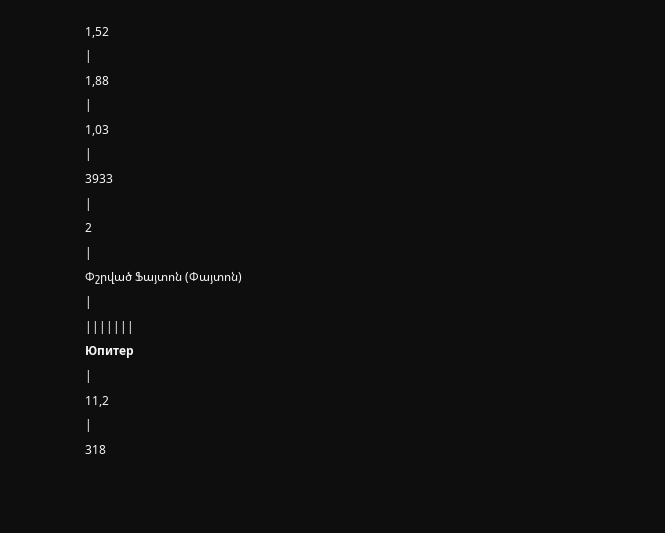1,52
|
1,88
|
1,03
|
3933
|
2
|
Փշրված Ֆայտոն (Փայտոն)
|
|||||||
Юпитер
|
11,2
|
318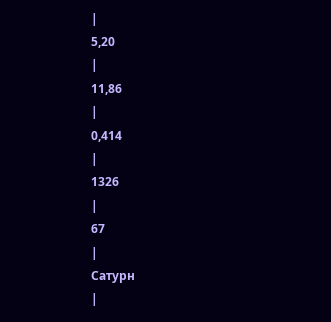|
5,20
|
11,86
|
0,414
|
1326
|
67
|
Сатурн
|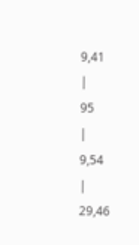9,41
|
95
|
9,54
|
29,46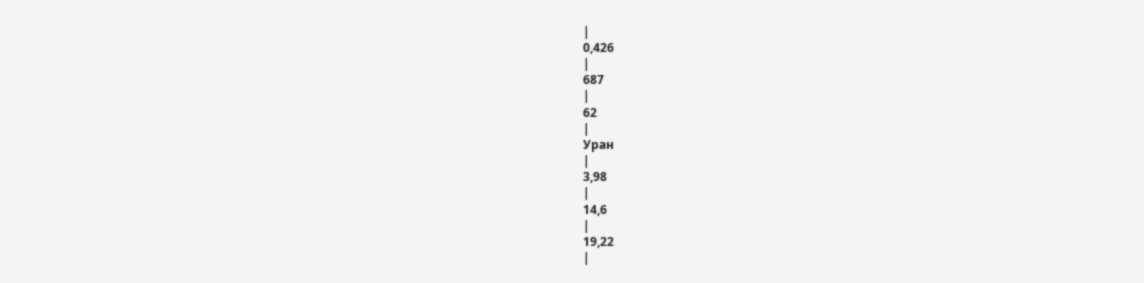|
0,426
|
687
|
62
|
Уран
|
3,98
|
14,6
|
19,22
|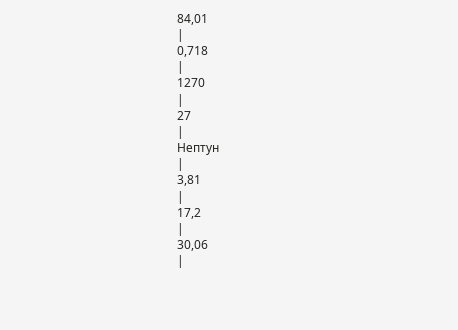84,01
|
0,718
|
1270
|
27
|
Нептун
|
3,81
|
17,2
|
30,06
|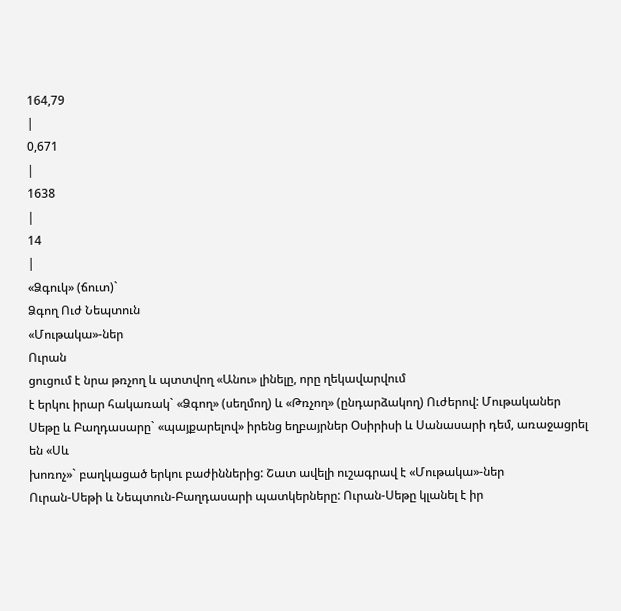164,79
|
0,671
|
1638
|
14
|
«Ձգուկ» (ճուտ)`
Ձգող Ուժ Նեպտուն
«Մութակա»-ներ
Ուրան
ցուցում է նրա թռչող և պտտվող «Անու» լինելը, որը ղեկավարվում
է երկու իրար հակառակ` «Ձգող» (սեղմող) և «Թռչող» (ընդարձակող) Ուժերով: Մութականեր
Սեթը և Բաղդասարը` «պայքարելով» իրենց եղբայրներ Օսիրիսի և Սանասարի դեմ, առաջացրել
են «Սև
խոռոչ»` բաղկացած երկու բաժիններից: Շատ ավելի ուշագրավ է «Մութակա»-ներ
Ուրան-Սեթի և Նեպտուն-Բաղդասարի պատկերները: Ուրան-Սեթը կլանել է իր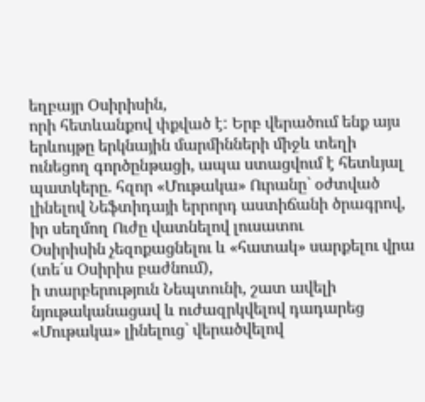եղբայր Օսիրիսին,
որի հետևանքով փքված է: Երբ վերածում ենք այս երևույթը երկնային մարմինների միջև տեղի
ունեցող գործընթացի, ապա ստացվում է հետևյալ պատկերը. հզոր «Մութակա» Ուրանը` օժտված
լինելով Նեֆտիդայի երրորդ աստիճանի ծրագրով, իր սեղմող Ուժը վատնելով լուսատու
Օսիրիսին չեզոքացնելու և «հատակ» սարքելու վրա (տե´ս Օսիրիս բաժնում),
ի տարբերություն Նեպտունի, շատ ավելի նյութականացավ և ուժազրկվելով դադարեց «Մութակա» լինելուց` վերածվելով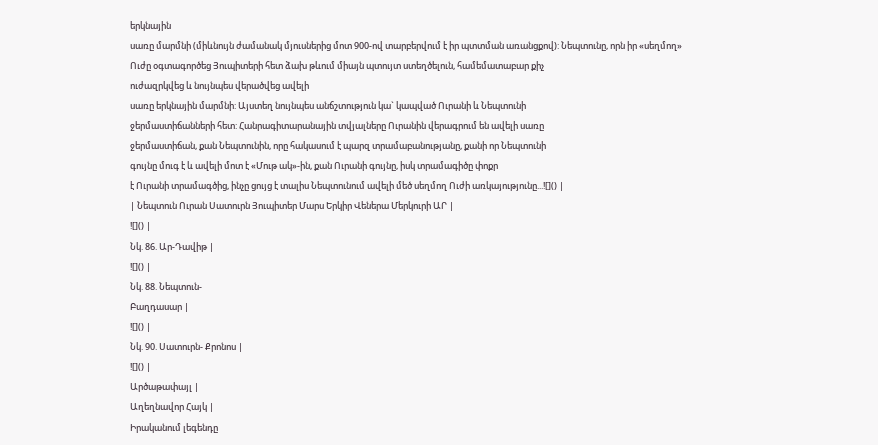երկնային
սառը մարմնի (միևնույն ժամանակ մյուսներից մոտ 900-ով տարբերվում է իր պտտման առանցքով): Նեպտունը, որն իր «սեղմող»
Ուժը օգտագործեց Յուպիտերի հետ ձախ թևում միայն պտույտ ստեղծելուն, համեմատաբար քիչ
ուժազրկվեց և նույնպես վերածվեց ավելի
սառը երկնային մարմնի: Այստեղ նույնպես անճշտություն կա` կապված Ուրանի և Նեպտունի
ջերմաստիճանների հետ: Հանրագիտարանային տվյալները Ուրանին վերագրում են ավելի սառը
ջերմաստիճան, քան Նեպտունին, որը հակասում է պարզ տրամաբանությանը, քանի որ Նեպտունի
գույնը մուգ է և ավելի մոտ է «Մութ ակ»-ին, քան Ուրանի գույնը, իսկ տրամագիծը փոքր
է Ուրանի տրամագծից, ինչը ցույց է տալիս Նեպտունում ավելի մեծ սեղմող Ուժի առկայությունը...![]() |
| Նեպտուն Ուրան Սատուրն Յուպիտեր Մարս Երկիր Վեներա Մերկուրի ԱՐ |
![]() |
Նկ. 86. Ար-Դավիթ |
![]() |
Նկ. 88. Նեպտուն-
Բաղդասար |
![]() |
Նկ. 90. Սատուրն- Քրոնոս |
![]() |
Արծաթափայլ |
Աղեղնավոր Հայկ |
Իրականում լեգենդը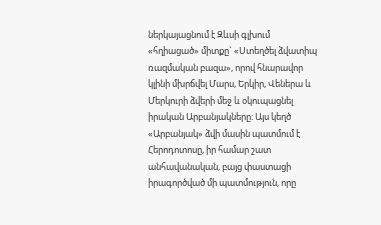ներկայացնում է Զևսի գլխում «հղիացած» միտքը` «Ստեղծել ձվատիպ
ռազմական բազա», որով հնարավոր կլինի մխրճվել Մարս, Երկիր, Վեներա և Մերկուրի ձվերի մեջ և օկուպացնել իրական Արբանյակները: Այս կեղծ «Արբանյակ» ձվի մասին պատմում է
Հերոդոտոսը, իր համար շատ անհավանական, բայց փաստացի իրագործված մի պատմություն, որը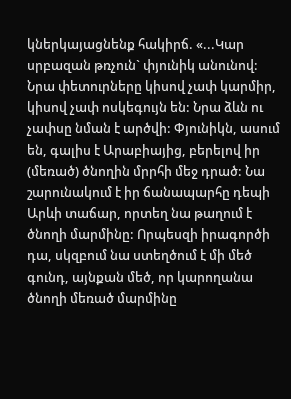կներկայացնենք հակիրճ. «...Կար սրբազան թռչուն` փյունիկ անունով: Նրա փետուրները կիսով չափ կարմիր, կիսով չափ ոսկեգույն են: Նրա ձևն ու չափսը նման է արծվի: Փյունիկն, ասում են, գալիս է Արաբիայից, բերելով իր (մեռած) ծնողին մրրհի մեջ դրած: Նա շարունակում է իր ճանապարհը դեպի Արևի տաճար, որտեղ նա թաղում է ծնողի մարմինը: Որպեսզի իրագործի դա, սկզբում նա ստեղծում է մի մեծ գունդ, այնքան մեծ, որ կարողանա ծնողի մեռած մարմինը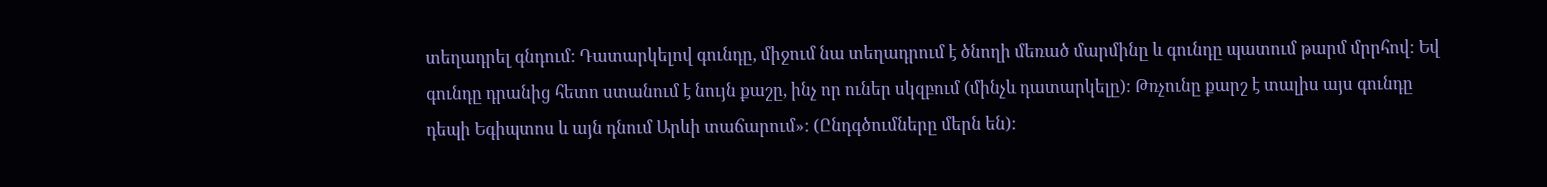տեղադրել գնդում: Դատարկելով գունդը, միջում նա տեղադրում է ծնողի մեռած մարմինը և գունդը պատում թարմ մրրհով: Եվ գունդը դրանից հետո ստանում է նույն քաշը, ինչ որ ուներ սկզբում (մինչև դատարկելը): Թռչունը քարշ է տալիս այս գունդը դեպի Եգիպտոս և այն դնում Արևի տաճարում»: (Ընդգծումները մերն են):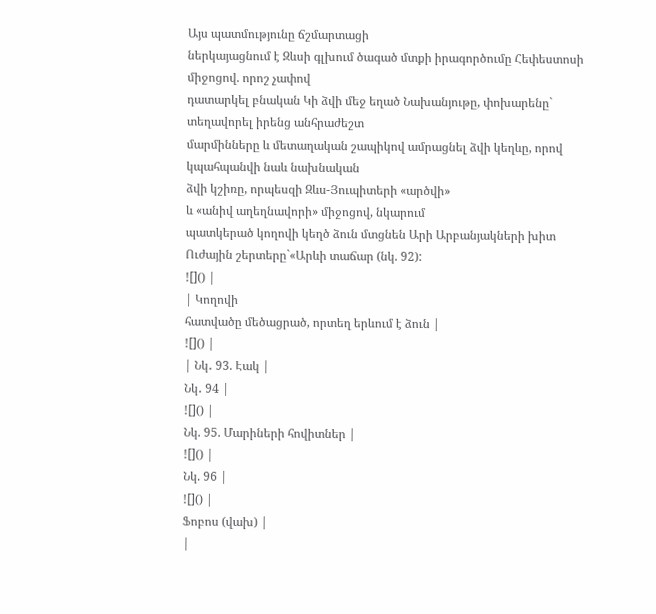Այս պատմությունը ճշմարտացի
ներկայացնում է Զևսի գլխում ծագած մտքի իրագործումը Հեփեստոսի միջոցով. որոշ չափով
դատարկել բնական Կի ձվի մեջ եղած Նախանյութը, փոխարենը` տեղավորել իրենց անհրաժեշտ
մարմինները և մետաղական շապիկով ամրացնել ձվի կեղևը, որով կպահպանվի նաև նախնական
ձվի կշիռը, որպեսզի Զևս-Յուպիտերի «արծվի»
և «անիվ աղեղնավորի» միջոցով, նկարում
պատկերած կողովի կեղծ ձուն մտցնեն Արի Արբանյակների խիտ Ուժային շերտերը`«Արևի տաճար (նկ. 92):
![]() |
| Կողովի
հատվածը մեծացրած, որտեղ երևում է ձուն |
![]() |
| Նկ․ 93. Էակ |
Նկ․ 94 |
![]() |
Նկ. 95. Մարիների հովիտներ |
![]() |
Նկ. 96 |
![]() |
Ֆոբոս (վախ) |
|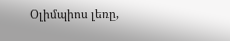Օլիմպիոս լեռը,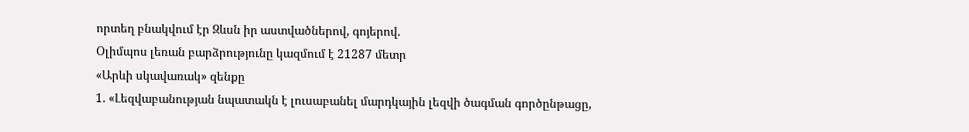որտեղ բնակվում էր Զևսն իր աստվածներով, գոյերով.
Օլիմպոս լեռան բարձրությունը կազմում է 21287 մետր
«Արևի սկավառակ» զենքը
1. «Լեզվաբանության նպատակն է լուսաբանել մարդկային լեզվի ծագման գործընթացը,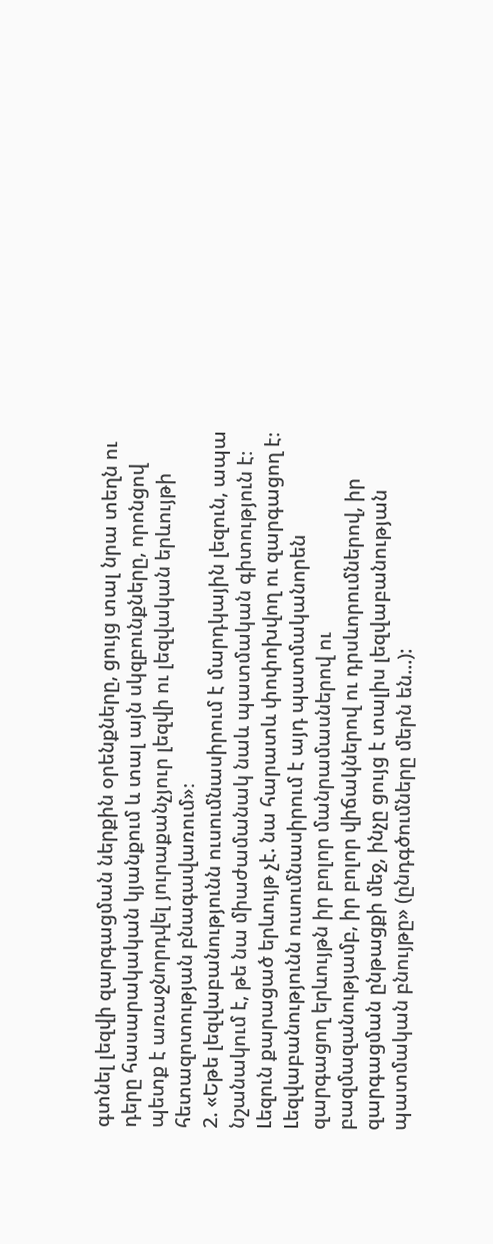գտնել լեզվի զարգացման ներքին օրենքները, ցույց տալ նրա տեղն ու դերը հասարակական կյանքում և տալ այն սկզբունքները, որոնցով պետք է առաջնորդվել յուրաքանչյուր լեզվի ու լեզվական երևույթի հետազոտության բնագավառում»։
2. «Եթե լեզվաբանությունն ուսումնասիրում է մարդկային լեզուն, ապա նշանակում է, թե նա միաժամանակ նաև պատմական գիտություն է։ Լեզուն քարացած երևույթ չէ. նա հարատև փոփոխվող ու զարգացող է։ Լեզվաբանությունն ուսումնասիրում է այդ պատմականորեն զարգացող երևույթն իր բոլոր մանրամասներով ու բազմազանությամբ, իր բոլոր վիճակներով ու դրսևորումներով, իր զարգացման ընթացքի մեջ, ինչը ցույց է տալիս լեզվաբանության պատմական բնույթը» (ընդգծումները մերն են...):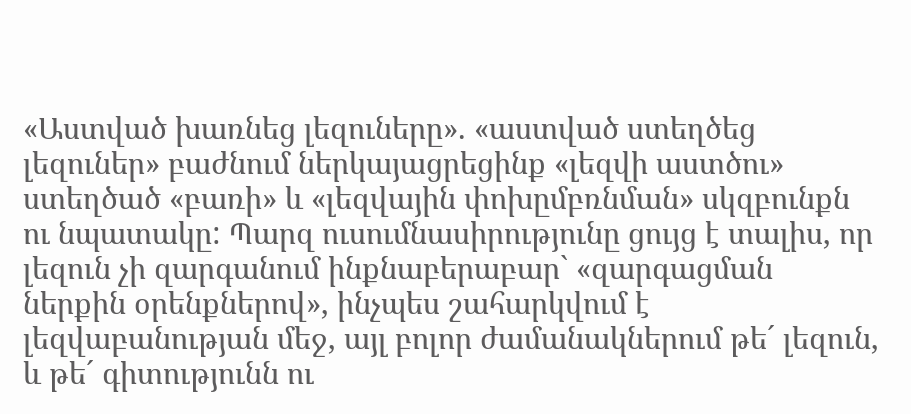«Աստված խառնեց լեզուները». «աստված ստեղծեց լեզուներ» բաժնում ներկայացրեցինք «լեզվի աստծու» ստեղծած «բառի» և «լեզվային փոխըմբռնման» սկզբունքն ու նպատակը: Պարզ ուսումնասիրությունը ցույց է տալիս, որ լեզուն չի զարգանում ինքնաբերաբար` «զարգացման ներքին օրենքներով», ինչպես շահարկվում է լեզվաբանության մեջ, այլ բոլոր ժամանակներում թե´ լեզուն, և թե´ գիտությունն ու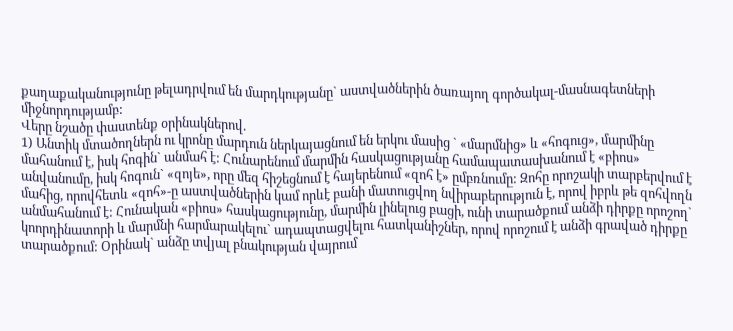քաղաքականությունը թելադրվում են մարդկությանը` աստվածներին ծառայող գործակալ-մասնագետների միջնորդությամբ:
Վերը նշածը փաստենք օրինակներով.
1) Անտիկ մտածողներն ու կրոնը մարդուն ներկայացնում են երկու մասից ` «մարմնից» և «հոգուց», մարմինը մահանում է, իսկ հոգին` անմահ է: Հունարենում մարմին հասկացությանը համապատասխանում է «բիոս» անվանումը, իսկ հոգուն` «զոյե», որը մեզ հիշեցնում է հայերենում «զոհ է» ըմբռնումը: Զոհը որոշակի տարբերվում է մահից, որովհետև «զոհ»-ը աստվածներին կամ որևէ բանի մատուցվող նվիրաբերություն է, որով իբրև թե զոհվողն անմահանում է: Հունական «բիոս» հասկացությունը, մարմին լինելուց բացի, ունի տարածքում անձի դիրքը որոշող` կոորդինատորի և մարմնի հարմարակելու` ադապտացվելու հատկանիշներ, որով որոշում է անձի գրաված դիրքը տարածքում: Օրինակ` անձը տվյալ բնակության վայրում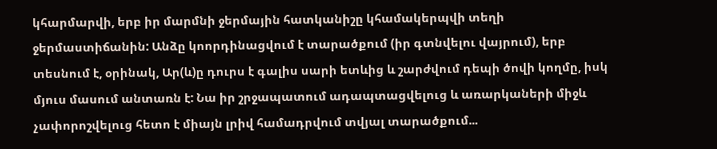կհարմարվի, երբ իր մարմնի ջերմային հատկանիշը կհամակերպվի տեղի ջերմաստիճանին: Անձը կոորդինացվում է տարածքում (իր գտնվելու վայրում), երբ տեսնում է, օրինակ, Ար(և)ը դուրս է գալիս սարի ետևից և շարժվում դեպի ծովի կողմը, իսկ մյուս մասում անտառն է: Նա իր շրջապատում ադապտացվելուց և առարկաների միջև չափորոշվելուց հետո է միայն լրիվ համադրվում տվյալ տարածքում...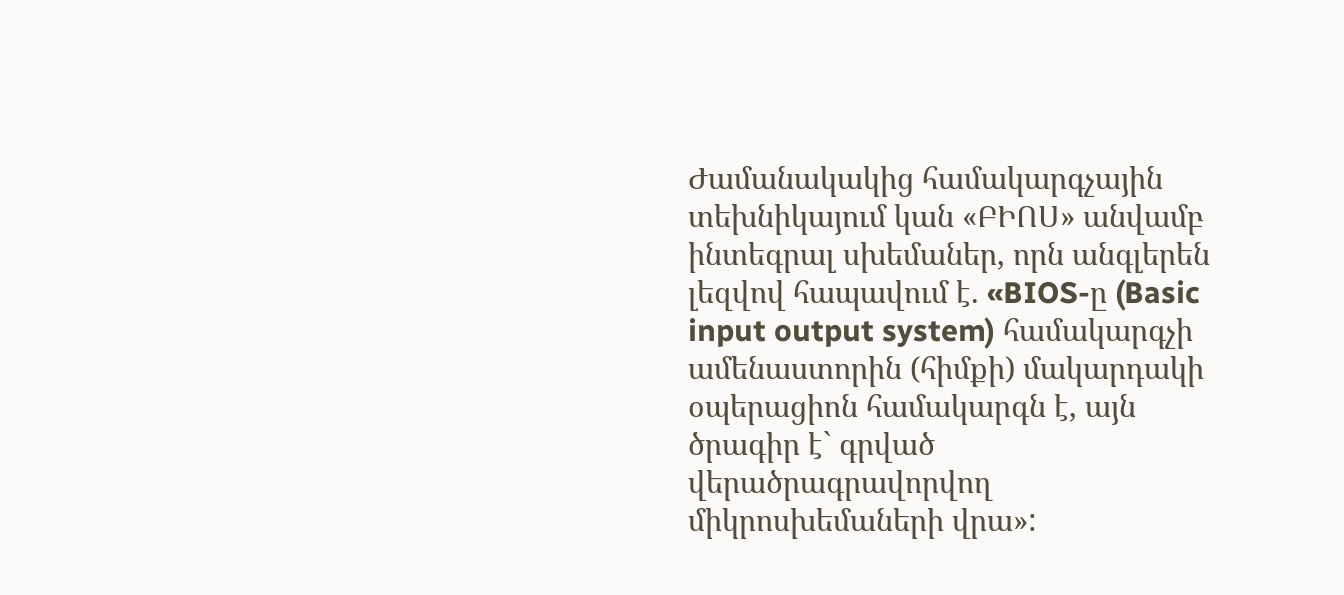Ժամանակակից համակարգչային տեխնիկայում կան «ԲԻՈՍ» անվամբ ինտեգրալ սխեմաներ, որն անգլերեն լեզվով հապավում է. «BIOS-ը (Basic
input output system) համակարգչի ամենաստորին (հիմքի) մակարդակի օպերացիոն համակարգն է, այն ծրագիր է` գրված վերածրագրավորվող միկրոսխեմաների վրա»: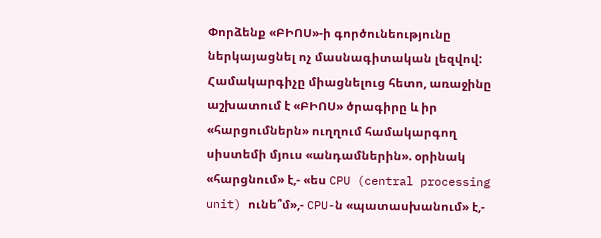Փորձենք «ԲԻՈՍ»-ի գործունեությունը ներկայացնել ոչ մասնագիտական լեզվով: Համակարգիչը միացնելուց հետո, առաջինը աշխատում է «ԲԻՈՍ» ծրագիրը և իր «հարցումներն» ուղղում համակարգող սիստեմի մյուս «անդամներին». օրինակ «հարցնում» է,- «ես CPU (central processing unit) ունե՞մ»,- CPU-ն «պատասխանում» է,-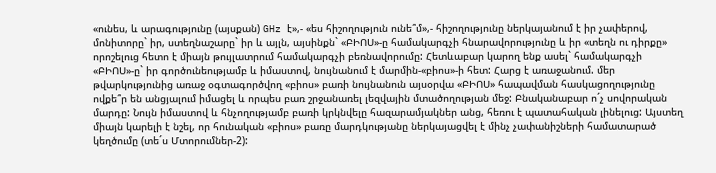«ունես, և արագությունը (այսքան) GHz է»,- «ես հիշողություն ունե՞մ»,- հիշողությունը ներկայանում է իր չափերով, մոնիտորը` իր, ստեղնաշարը` իր և այլն, այսինքն` «ԲԻՈՍ»-ը համակարգչի հնարավորությունը և իր «տեղն ու դիրքը» որոշելուց հետո է միայն թույլատրում համակարգչի բեռնավորումը: Հետևաբար կարող ենք ասել` համակարգչի «ԲԻՈՍ»-ը` իր գործունեությամբ և իմաստով, նույնանում է մարմին-«բիոս»-ի հետ: Հարց է առաջանում. մեր թվարկությունից առաջ օգտագործվող «բիոս» բառի նույնանուն այսօրվա «ԲԻՈՍ» հապավման հասկացողությունը ովքե՞ր են անցյալում իմացել և որպես բառ շրջանառել լեզվային մտածողության մեջ: Բնականաբար ո´չ սովորական մարդը: Նույն իմաստով և հնչողությամբ բառի կրկնվելը հազարամյակներ անց, հեռու է պատահական լինելուց: Այստեղ միայն կարելի է նշել, որ հունական «բիոս» բառը մարդկությանը ներկայացվել է մինչ չափանիշների համատարած կեղծումը (տե´ս Մտորումներ-2):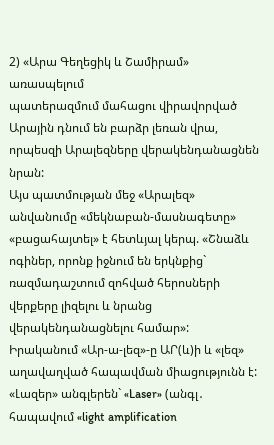2) «Արա Գեղեցիկ և Շամիրամ» առասպելում
պատերազմում մահացու վիրավորված Արային դնում են բարձր լեռան վրա, որպեսզի Արալեզները վերակենդանացնեն նրան:
Այս պատմության մեջ «Արալեզ» անվանումը «մեկնաբան-մասնագետը»
«բացահայտել» է հետևյալ կերպ. «Շնաձև ոգիներ, որոնք իջնում են երկնքից` ռազմադաշտում զոհված հերոսների վերքերը լիզելու և նրանց վերակենդանացնելու համար»:
Իրականում «Ար-ա-լեզ»-ը ԱՐ(և)ի և «լեզ» աղավաղված հապավման միացությունն է:
«Լազեր» անգլերեն` «Laser» (անգլ․ հապավում «light amplification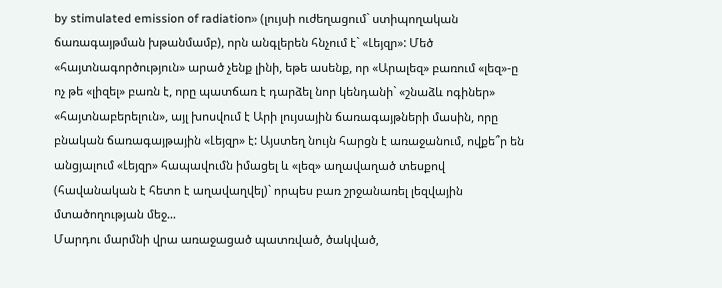by stimulated emission of radiation» (լույսի ուժեղացում` ստիպողական ճառագայթման խթանմամբ), որն անգլերեն հնչում է` «Լեյզր»: Մեծ «հայտնագործություն» արած չենք լինի, եթե ասենք, որ «Արալեզ» բառում «լեզ»-ը ոչ թե «լիզել» բառն է, որը պատճառ է դարձել նոր կենդանի` «շնաձև ոգիներ» «հայտնաբերելուն», այլ խոսվում է Արի լույսային ճառագայթների մասին, որը բնական ճառագայթային «Լեյզր» է: Այստեղ նույն հարցն է առաջանում, ովքե՞ր են անցյալում «Լեյզր» հապավումն իմացել և «լեզ» աղավաղած տեսքով
(հավանական է հետո է աղավաղվել)` որպես բառ շրջանառել լեզվային մտածողության մեջ...
Մարդու մարմնի վրա առաջացած պատռված, ծակված,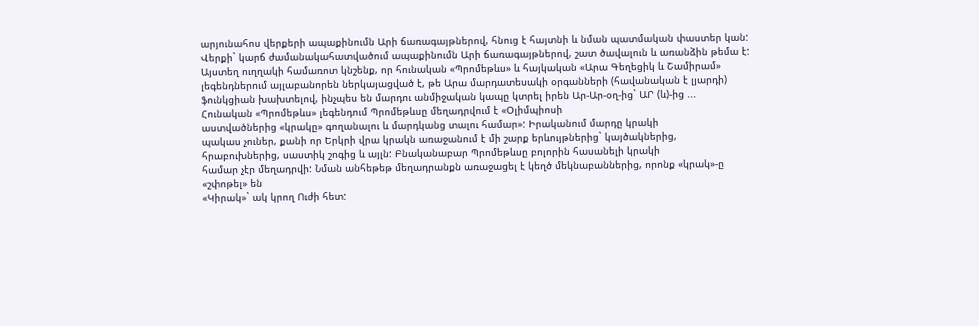արյունահոս վերքերի ապաքինումն Արի ճառագայթներով, հնուց է հայտնի և նման պատմական փաստեր կան: Վերքի` կարճ ժամանակահատվածում ապաքինումն Արի ճառագայթներով, շատ ծավալուն և առանձին թեմա է: Այստեղ ուղղակի համառոտ կնշենք, որ հունական «Պրոմեթևս» և հայկական «Արա Գեղեցիկ և Շամիրամ» լեգենդներում այլաբանորեն ներկայացված է, թե Արա մարդատեսակի օրգանների (հավանական է լյարդի) ֆունկցիան խախտելով, ինչպես են մարդու անմիջական կապը կտրել իրեն Ար-Ար-օղ-ից` ԱՐ (և)-ից ...
Հունական «Պրոմեթևս» լեգենդում Պրոմեթևսը մեղադրվում է «Օլիմպիոսի
աստվածներից «կրակը» գողանալու և մարդկանց տալու համար»: Իրականում մարդը կրակի
պակաս չուներ, քանի որ Երկրի վրա կրակն առաջանում է մի շարք երևույթներից` կայծակներից,
հրաբուխներից, սաստիկ շոգից և այլն: Բնականաբար Պրոմեթևսը բոլորին հասանելի կրակի
համար չէր մեղադրվի: Նման անհեթեթ մեղադրանքն առաջացել է կեղծ մեկնաբաններից, որոնք «կրակ»-ը «շփոթել» են
«Կիրակ»` ակ կրող Ուժի հետ: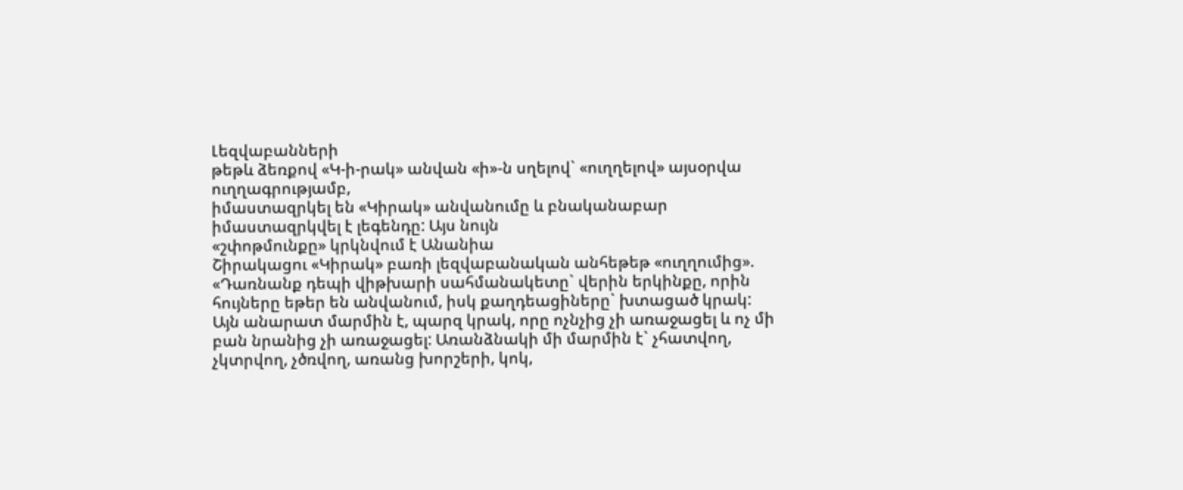Լեզվաբանների
թեթև ձեռքով «Կ-ի-րակ» անվան «ի»-ն սղելով` «ուղղելով» այսօրվա ուղղագրությամբ,
իմաստազրկել են «Կիրակ» անվանումը և բնականաբար իմաստազրկվել է լեգենդը: Այս նույն
«շփոթմունքը» կրկնվում է Անանիա
Շիրակացու «Կիրակ» բառի լեզվաբանական անհեթեթ «ուղղումից».
«Դառնանք դեպի վիթխարի սահմանակետը` վերին երկինքը, որին հույները եթեր են անվանում, իսկ քաղդեացիները` խտացած կրակ: Այն անարատ մարմին է, պարզ կրակ, որը ոչնչից չի առաջացել և ոչ մի բան նրանից չի առաջացել: Առանձնակի մի մարմին է` չհատվող, չկտրվող, չծռվող, առանց խորշերի, կոկ,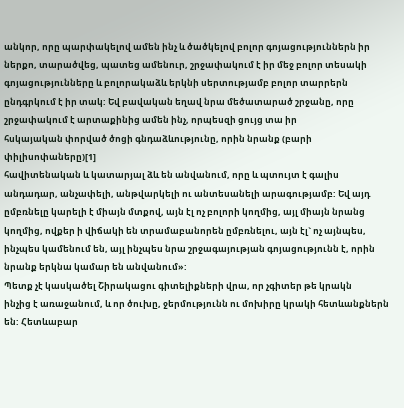անկոր, որը պարփակելով ամեն ինչ և ծածկելով բոլոր գոյացություններն իր ներքո, տարածվեց, պատեց ամենուր, շրջափակում է իր մեջ բոլոր տեսակի գոյացությունները և բոլորակաձև երկնի սերտությամբ բոլոր տարրերն ընդգրկում է իր տակ: Եվ բավական եղավ նրա մեծատարած շրջանը, որը շրջափակում է արտաքինից ամեն ինչ, որպեսզի ցույց տա իր
հսկայական փորված ծոցի գնդաձևությունը, որին նրանք (բարի փիլիսոփաները)[1]
հավիտենական և կատարյալ ձև են անվանում, որը և պտույտ է գալիս անդադար, անչափելի, անթվարկելի ու անտեսանելի արագությամբ: Եվ այդ ըմբռնելը կարելի է միայն մտքով, այն էլ ոչ բոլորի կողմից, այլ միայն նրանց կողմից, ովքեր ի վիճակի են տրամաբանորեն ըմբռնելու, այն էլ` ոչ այնպես, ինչպես կամենում են, այլ ինչպես նրա շրջագայության գոյացությունն է, որին նրանք երկնա կամար են անվանում»:
Պետք չէ կասկածել Շիրակացու գիտելիքների վրա, որ չգիտեր թե կրակն
ինչից է առաջանում, և որ ծուխը, ջերմությունն ու մոխիրը կրակի հետևանքներն են: Հետևաբար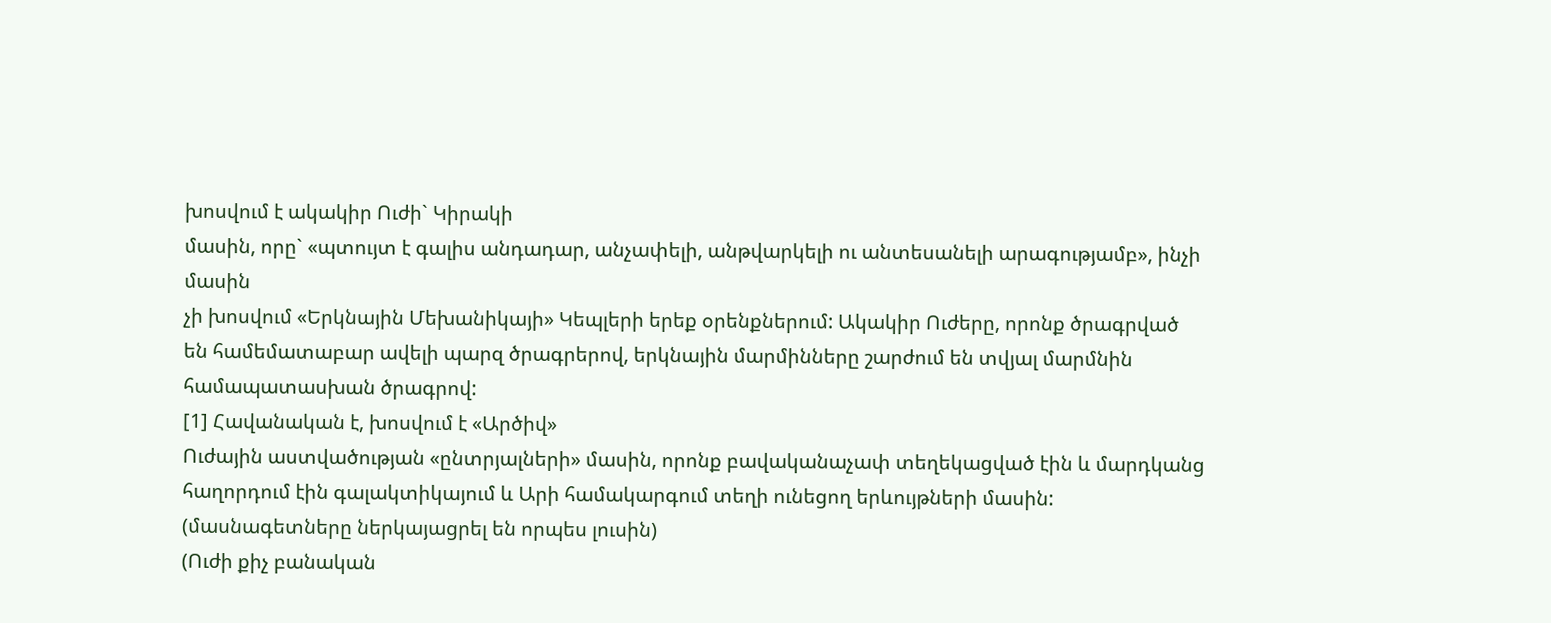խոսվում է ակակիր Ուժի` Կիրակի
մասին, որը` «պտույտ է գալիս անդադար, անչափելի, անթվարկելի ու անտեսանելի արագությամբ», ինչի մասին
չի խոսվում «Երկնային Մեխանիկայի» Կեպլերի երեք օրենքներում: Ակակիր Ուժերը, որոնք ծրագրված
են համեմատաբար ավելի պարզ ծրագրերով, երկնային մարմինները շարժում են տվյալ մարմնին
համապատասխան ծրագրով:
[1] Հավանական է, խոսվում է «Արծիվ»
Ուժային աստվածության «ընտրյալների» մասին, որոնք բավականաչափ տեղեկացված էին և մարդկանց
հաղորդում էին գալակտիկայում և Արի համակարգում տեղի ունեցող երևույթների մասին:
(մասնագետները ներկայացրել են որպես լուսին)
(Ուժի քիչ բանական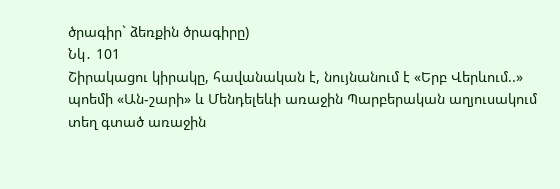ծրագիր` ձեռքին ծրագիրը)
Նկ․ 101
Շիրակացու կիրակը, հավանական է, նույնանում է «Երբ Վերևում..» պոեմի «Ան-շարի» և Մենդելեևի առաջին Պարբերական աղյուսակում տեղ գտած առաջին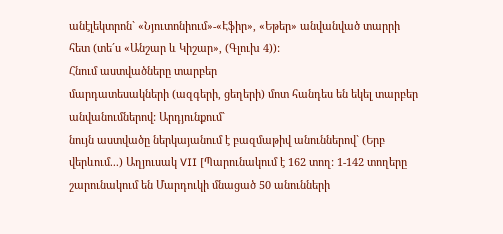անէլեկտրոն` «Նյուտոնիում»-«Էֆիր», «Եթեր» անվանված տարրի հետ (տե´ս «Անշար և Կիշար», (Գլուխ 4)):
Հնում աստվածները տարբեր
մարդատեսակների (ազգերի, ցեղերի) մոտ հանդես են եկել տարբեր անվանումներով: Արդյունքում`
նույն աստվածը ներկայանում է բազմաթիվ անուններով` (Երբ վերևում...) Աղյուսակ VII [Պարունակում է 162 տող: 1-142 տողերը շարունակում են Մարդուկի մնացած 50 անունների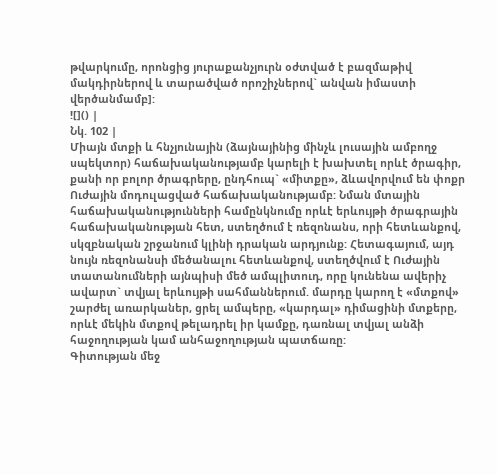թվարկումը, որոնցից յուրաքանչյուրն օժտված է բազմաթիվ մակդիրներով և տարածված որոշիչներով` անվան իմաստի վերծանմամբ]:
![]() |
Նկ. 102 |
Միայն մտքի և հնչյունային (ձայնայինից մինչև լուսային ամբողջ սպեկտոր) հաճախականությամբ կարելի է խախտել որևէ ծրագիր, քանի որ բոլոր ծրագրերը, ընդհուպ` «միտքը», ձևավորվում են փոքր Ուժային մոդուլացված հաճախականությամբ: Նման մտային հաճախականությունների համընկնումը որևէ երևույթի ծրագրային հաճախականության հետ, ստեղծում է ռեզոնանս, որի հետևանքով, սկզբնական շրջանում կլինի դրական արդյունք: Հետագայում, այդ նույն ռեզոնանսի մեծանալու հետևանքով, ստեղծվում է Ուժային տատանումների այնպիսի մեծ ամպլիտուդ, որը կունենա ավերիչ ավարտ` տվյալ երևույթի սահմաններում. մարդը կարող է «մտքով» շարժել առարկաներ, ցրել ամպերը, «կարդալ» դիմացինի մտքերը, որևէ մեկին մտքով թելադրել իր կամքը, դառնալ տվյալ անձի հաջողության կամ անհաջողության պատճառը:
Գիտության մեջ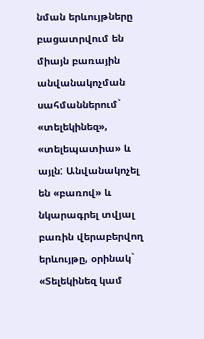նման երևույթները բացատրվում են միայն բառային անվանակոչման սահմաններում` «տելեկինեզ», «տելեպատիա» և այլն: Անվանակոչել են «բառով» և նկարագրել տվյալ բառին վերաբերվող երևույթը, օրինակ` «Տելեկինեզ կամ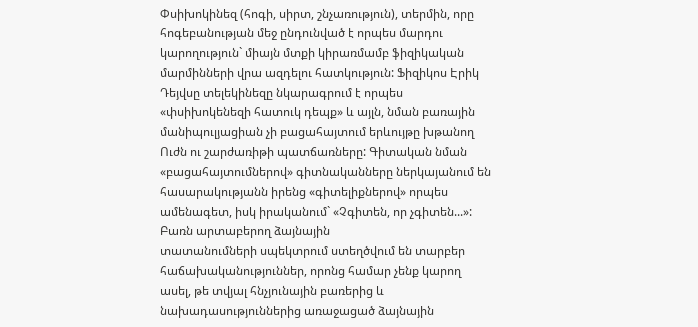Փսիխոկինեզ (հոգի, սիրտ, շնչառություն), տերմին, որը հոգեբանության մեջ ընդունված է որպես մարդու կարողություն` միայն մտքի կիրառմամբ ֆիզիկական մարմինների վրա ազդելու հատկություն: Ֆիզիկոս Էրիկ Դեյվսը տելեկինեզը նկարագրում է որպես «փսիխոկենեզի հատուկ դեպք» և այլն, նման բառային մանիպուլյացիան չի բացահայտում երևույթը խթանող Ուժն ու շարժառիթի պատճառները: Գիտական նման «բացահայտումներով» գիտնականները ներկայանում են հասարակությանն իրենց «գիտելիքներով» որպես ամենագետ, իսկ իրականում` «Չգիտեն, որ չգիտեն...»:
Բառն արտաբերող ձայնային
տատանումների սպեկտրում ստեղծվում են տարբեր հաճախականություններ, որոնց համար չենք կարող
ասել, թե տվյալ հնչյունային բառերից և նախադասություններից առաջացած ձայնային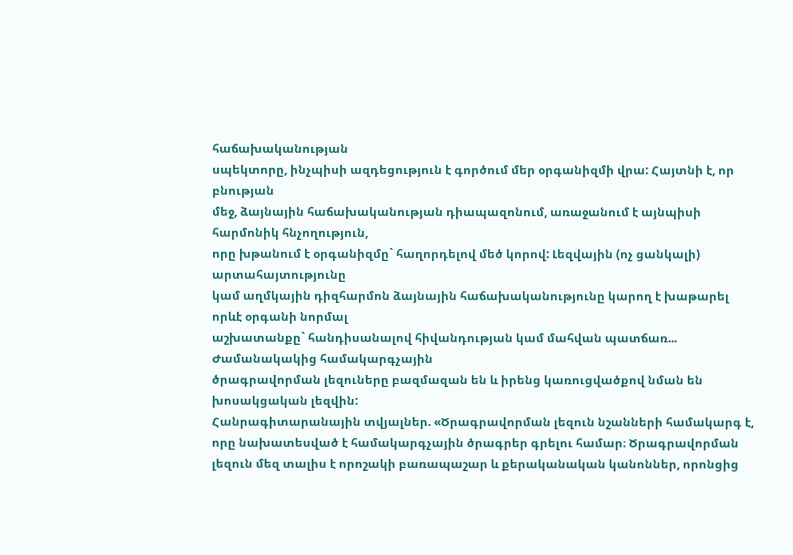հաճախականության
սպեկտորը, ինչպիսի ազդեցություն է գործում մեր օրգանիզմի վրա: Հայտնի է, որ բնության
մեջ, ձայնային հաճախականության դիապազոնում, առաջանում է այնպիսի հարմոնիկ հնչողություն,
որը խթանում է օրգանիզմը` հաղորդելով մեծ կորով: Լեզվային (ոչ ցանկալի) արտահայտությունը
կամ աղմկային դիզհարմոն ձայնային հաճախականությունը կարող է խաթարել որևէ օրգանի նորմալ
աշխատանքը` հանդիսանալով հիվանդության կամ մահվան պատճառ...
Ժամանակակից համակարգչային
ծրագրավորման լեզուները բազմազան են և իրենց կառուցվածքով նման են խոսակցական լեզվին:
Հանրագիտարանային տվյալներ. «Ծրագրավորման լեզուն նշանների համակարգ է, որը նախատեսված է համակարգչային ծրագրեր գրելու համար։ Ծրագրավորման լեզուն մեզ տալիս է որոշակի բառապաշար և քերականական կանոններ, որոնցից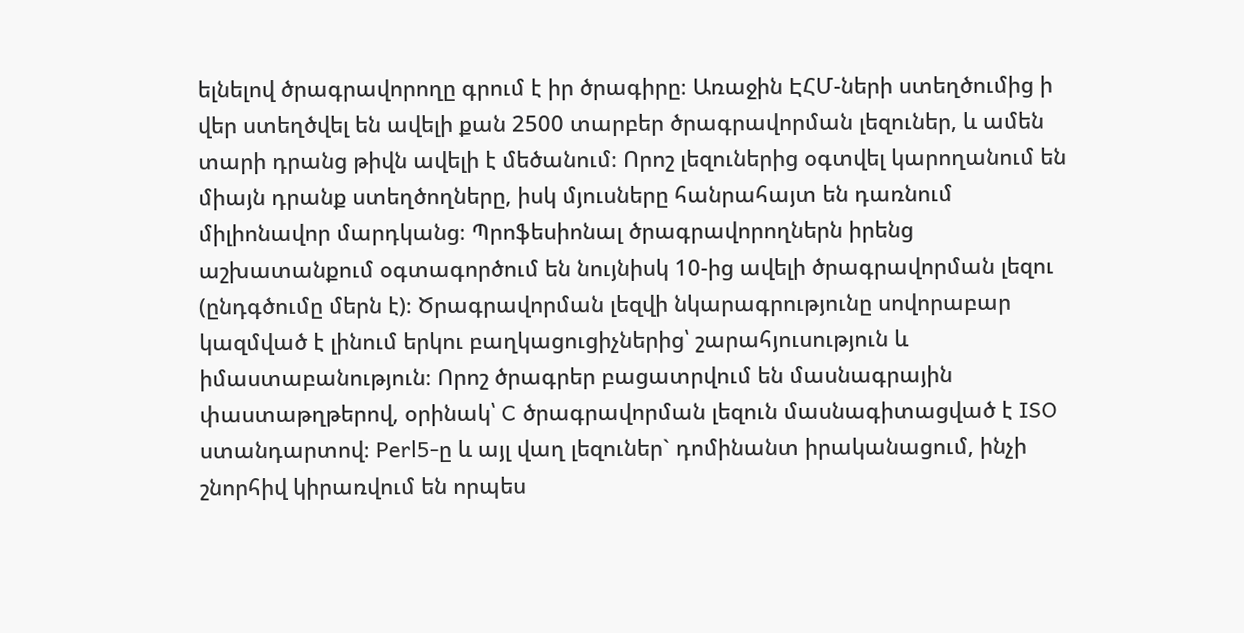ելնելով ծրագրավորողը գրում է իր ծրագիրը։ Առաջին ԷՀՄ-ների ստեղծումից ի վեր ստեղծվել են ավելի քան 2500 տարբեր ծրագրավորման լեզուներ, և ամեն տարի դրանց թիվն ավելի է մեծանում։ Որոշ լեզուներից օգտվել կարողանում են միայն դրանք ստեղծողները, իսկ մյուսները հանրահայտ են դառնում միլիոնավոր մարդկանց։ Պրոֆեսիոնալ ծրագրավորողներն իրենց աշխատանքում օգտագործում են նույնիսկ 10-ից ավելի ծրագրավորման լեզու (ընդգծումը մերն է)։ Ծրագրավորման լեզվի նկարագրությունը սովորաբար կազմված է լինում երկու բաղկացուցիչներից՝ շարահյուսություն և իմաստաբանություն։ Որոշ ծրագրեր բացատրվում են մասնագրային փաստաթղթերով, օրինակ՝ C ծրագրավորման լեզուն մասնագիտացված է ISO ստանդարտով։ Perl5-ը և այլ վաղ լեզուներ` դոմինանտ իրականացում, ինչի շնորհիվ կիրառվում են որպես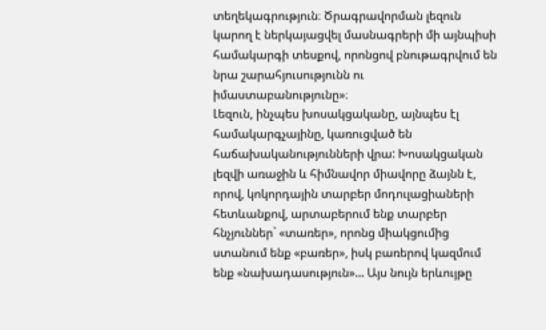տեղեկագրություն։ Ծրագրավորման լեզուն կարող է ներկայացվել մասնագրերի մի այնպիսի համակարգի տեսքով, որոնցով բնութագրվում են նրա շարահյուսությունն ու իմաստաբանությունը»։
Լեզուն, ինչպես խոսակցականը, այնպես էլ համակարգչայինը, կառուցված են հաճախականությունների վրա: Խոսակցական լեզվի առաջին և հիմնավոր միավորը ձայնն է, որով, կոկորդային տարբեր մոդուլացիաների հետևանքով, արտաբերում ենք տարբեր հնչյուններ` «տառեր», որոնց միակցումից ստանում ենք «բառեր», իսկ բառերով կազմում ենք «նախադասություն»... Այս նույն երևույթը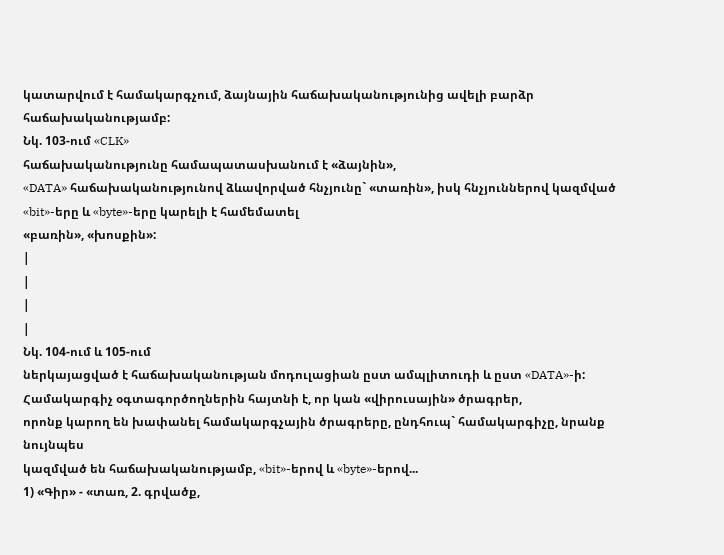կատարվում է համակարգչում, ձայնային հաճախականությունից ավելի բարձր հաճախականությամբ:
Նկ. 103-ում «CLK»
հաճախականությունը համապատասխանում է «ձայնին»,
«DATA» հաճախականությունով ձևավորված հնչյունը` «տառին», իսկ հնչյուններով կազմված «bit»-երը և «byte»-երը կարելի է համեմատել
«բառին», «խոսքին»:
|
|
|
|
Նկ. 104-ում և 105-ում
ներկայացված է հաճախականության մոդուլացիան ըստ ամպլիտուդի և ըստ «DATA»-ի:
Համակարգիչ օգտագործողներին հայտնի է, որ կան «վիրուսային» ծրագրեր,
որոնք կարող են խափանել համակարգչային ծրագրերը, ընդհուպ` համակարգիչը, նրանք նույնպես
կազմված են հաճախականությամբ, «bit»-երով և «byte»-երով...
1) «Գիր» - «տառ, 2. գրվածք,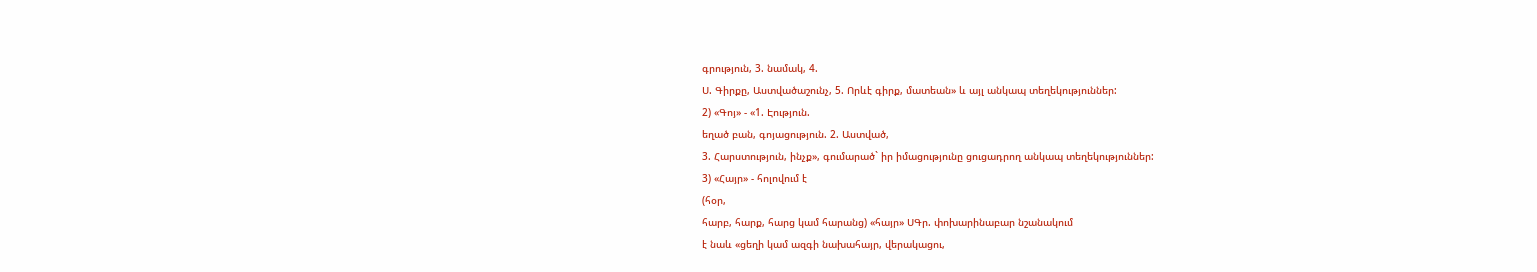գրություն, 3. նամակ, 4.
Ս. Գիրքը, Աստվածաշունչ, 5. Որևէ գիրք, մատեան» և այլ անկապ տեղեկություններ:
2) «Գոյ» - «1. Էություն.
եղած բան, գոյացություն. 2. Աստված,
3. Հարստություն, ինչք», գումարած` իր իմացությունը ցուցադրող անկապ տեղեկություններ:
3) «Հայր» - հոլովում է
(հօր,
հարբ, հարք, հարց կամ հարանց) «հայր» ՍԳր. փոխարինաբար նշանակում
է նաև «ցեղի կամ ազգի նախահայր, վերակացու,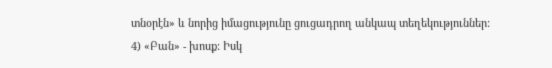տնօրէն» և նորից իմացությունը ցուցադրող անկապ տեղեկություններ:
4) «Բան» - խոսք: Իսկ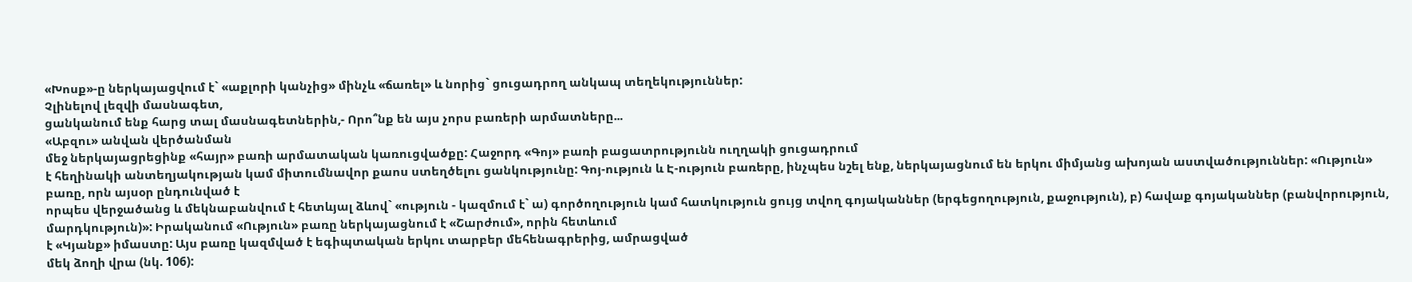«Խոսք»-ը ներկայացվում է` «աքլորի կանչից» մինչև «ճառել» և նորից` ցուցադրող անկապ տեղեկություններ:
Չլինելով լեզվի մասնագետ,
ցանկանում ենք հարց տալ մասնագետներին,- Որո՞նք են այս չորս բառերի արմատները...
«Աբզու» անվան վերծանման
մեջ ներկայացրեցինք «հայր» բառի արմատական կառուցվածքը: Հաջորդ «Գոյ» բառի բացատրությունն ուղղակի ցուցադրում
է հեղինակի անտեղյակության կամ միտումնավոր քաոս ստեղծելու ցանկությունը: Գոյ-ություն և Է-ություն բառերը, ինչպես նշել ենք, ներկայացնում են երկու միմյանց ախոյան աստվածություններ: «Ություն» բառը, որն այսօր ընդունված է
որպես վերջածանց և մեկնաբանվում է հետևյալ ձևով` «ություն - կազմում է` ա) գործողություն կամ հատկություն ցույց տվող գոյականներ (երգեցողություն, քաջություն), բ) հավաք գոյականներ (բանվորություն, մարդկություն)»: Իրականում «Ություն» բառը ներկայացնում է «Շարժում», որին հետևում
է «Կյանք» իմաստը: Այս բառը կազմված է եգիպտական երկու տարբեր մեհենագրերից, ամրացված
մեկ ձողի վրա (նկ. 106):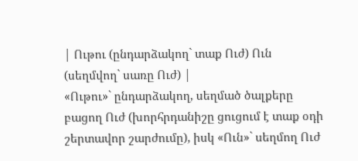| Ութու (ընդարձակող` տաք Ուժ) Ուն (սեղմվող` սառը Ուժ) |
«Ութու»` ընդարձակող, սեղմած ծալքերը բացող Ուժ (խորհրդանիշը ցուցում է տաք օդի
շերտավոր շարժումը), իսկ «Ուն»` սեղմող Ուժ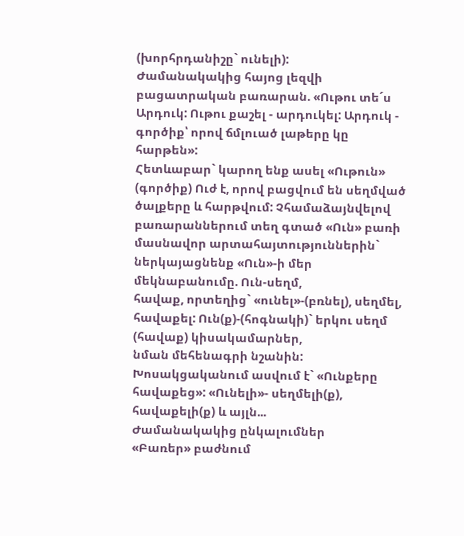(խորհրդանիշը` ունելի):
Ժամանակակից հայոց լեզվի բացատրական բառարան. «Ութու տե´ս Արդուկ: Ութու քաշել - արդուկել: Արդուկ - գործիք՝ որով ճմլուած լաթերը կը հարթեն»:
Հետևաբար` կարող ենք ասել «Ութուն»
(գործիք) Ուժ է, որով բացվում են սեղմված ծալքերը և հարթվում: Չհամաձայնվելով բառարաններում տեղ գտած «Ուն» բառի մասնավոր արտահայտություններին`
ներկայացնենք «Ուն»-ի մեր մեկնաբանումը. Ուն-սեղմ,
հավաք, որտեղից` «ունել»-(բռնել), սեղմել, հավաքել: Ուն(ք)-(հոգնակի)` երկու սեղմ (հավաք) կիսակամարներ,
նման մեհենագրի նշանին: Խոսակցականում ասվում է` «Ունքերը հավաքեց»: «Ունելի»- սեղմելի(ք),
հավաքելի(ք) և այլն...
Ժամանակակից ընկալումներ
«Բառեր» բաժնում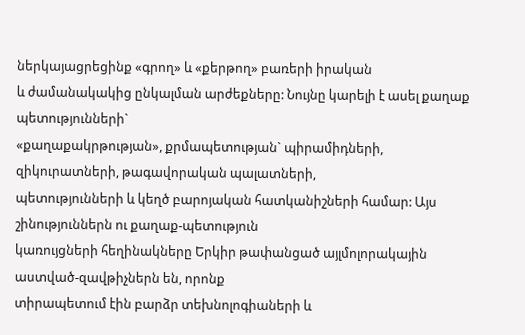ներկայացրեցինք «գրող» և «քերթող» բառերի իրական
և ժամանակակից ընկալման արժեքները: Նույնը կարելի է ասել քաղաք պետությունների`
«քաղաքակրթության», քրմապետության` պիրամիդների, զիկուրատների, թագավորական պալատների,
պետությունների և կեղծ բարոյական հատկանիշների համար: Այս շինություններն ու քաղաք-պետություն
կառույցների հեղինակները Երկիր թափանցած այլմոլորակային աստված-զավթիչներն են, որոնք
տիրապետում էին բարձր տեխնոլոգիաների և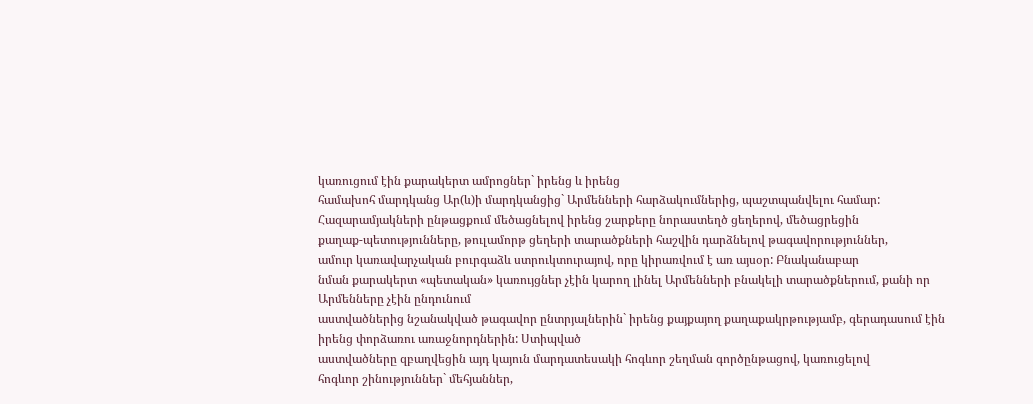կառուցում էին քարակերտ ամրոցներ` իրենց և իրենց
համախոհ մարդկանց Ար(և)ի մարդկանցից` Արմենների հարձակումներից, պաշտպանվելու համար:
Հազարամյակների ընթացքում մեծացնելով իրենց շարքերը նորաստեղծ ցեղերով, մեծացրեցին
քաղաք-պետությունները, թուլամորթ ցեղերի տարածքների հաշվին դարձնելով թագավորություններ,
ամուր կառավարչական բուրգաձև ստրուկտուրայով, որը կիրառվում է առ այսօր: Բնականաբար
նման քարակերտ «պետական» կառույցներ չէին կարող լինել Արմենների բնակելի տարածքներում, քանի որ Արմենները չէին ընդունում
աստվածներից նշանակված թագավոր ընտրյալներին` իրենց քայքայող քաղաքակրթությամբ, գերադասում էին
իրենց փորձառու առաջնորդներին: Ստիպված
աստվածները զբաղվեցին այդ կայուն մարդատեսակի հոգևոր շեղման գործընթացով, կառուցելով
հոգևոր շինություններ` մեհյաններ,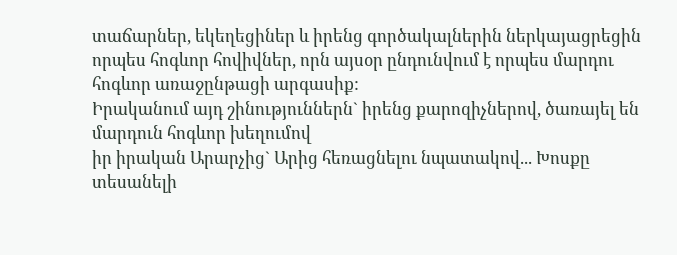տաճարներ, եկեղեցիներ և իրենց գործակալներին ներկայացրեցին
որպես հոգևոր հովիվներ, որն այսօր ընդունվում է որպես մարդու հոգևոր առաջընթացի արգասիք:
Իրականում այդ շինություններն` իրենց քարոզիչներով, ծառայել են մարդուն հոգևոր խեղումով
իր իրական Արարչից` Արից հեռացնելու նպատակով... Խոսքը տեսանելի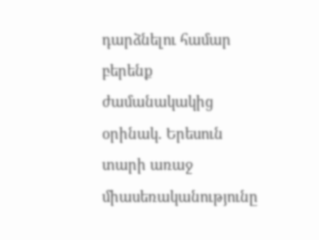դարձնելու համար բերենք ժամանակակից օրինակ. Երեսուն
տարի առաջ միասեռականությունը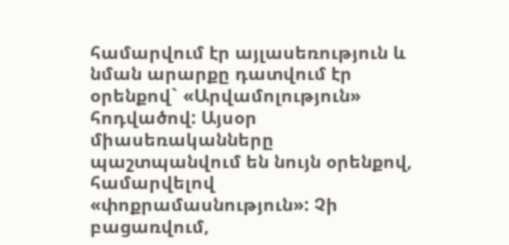համարվում էր այլասեռություն և նման արարքը դատվում էր օրենքով` «Արվամոլություն» հոդվածով: Այսօր միասեռականները պաշտպանվում են նույն օրենքով, համարվելով
«փոքրամասնություն»: Չի բացառվում,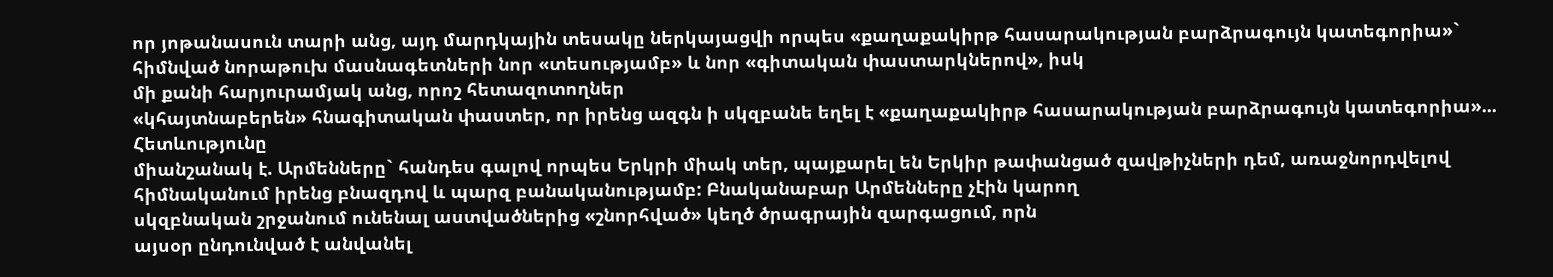որ յոթանասուն տարի անց, այդ մարդկային տեսակը ներկայացվի որպես «քաղաքակիրթ հասարակության բարձրագույն կատեգորիա»`
հիմնված նորաթուխ մասնագետների նոր «տեսությամբ» և նոր «գիտական փաստարկներով», իսկ
մի քանի հարյուրամյակ անց, որոշ հետազոտողներ
«կհայտնաբերեն» հնագիտական փաստեր, որ իրենց ազգն ի սկզբանե եղել է «քաղաքակիրթ հասարակության բարձրագույն կատեգորիա»... Հետևությունը
միանշանակ է. Արմենները` հանդես գալով որպես Երկրի միակ տեր, պայքարել են Երկիր թափանցած զավթիչների դեմ, առաջնորդվելով
հիմնականում իրենց բնազդով և պարզ բանականությամբ: Բնականաբար Արմենները չէին կարող
սկզբնական շրջանում ունենալ աստվածներից «շնորհված» կեղծ ծրագրային զարգացում, որն
այսօր ընդունված է անվանել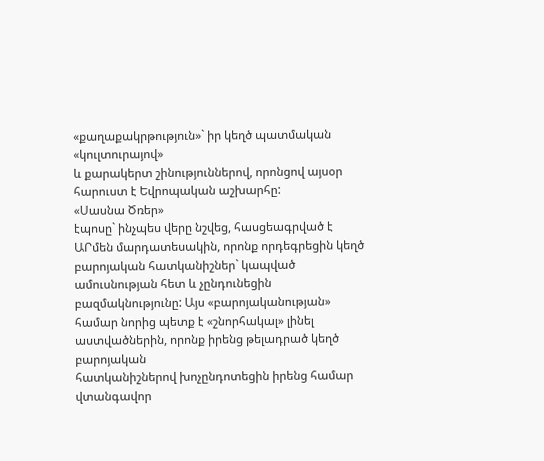«քաղաքակրթություն»` իր կեղծ պատմական «կուլտուրայով»
և քարակերտ շինություններով, որոնցով այսօր հարուստ է Եվրոպական աշխարհը:
«Սասնա Ծռեր»
էպոսը` ինչպես վերը նշվեց, հասցեագրված է ԱՐմեն մարդատեսակին, որոնք որդեգրեցին կեղծ
բարոյական հատկանիշներ` կապված ամուսնության հետ և չընդունեցին բազմակնությունը: Այս «բարոյականության»
համար նորից պետք է «շնորհակալ» լինել աստվածներին, որոնք իրենց թելադրած կեղծ բարոյական
հատկանիշներով խոչընդոտեցին իրենց համար վտանգավոր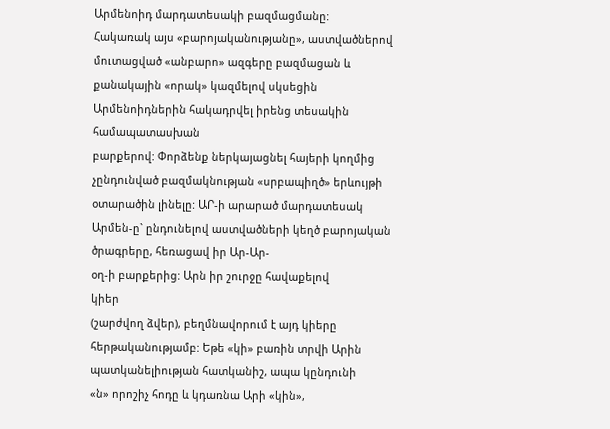Արմենոիդ մարդատեսակի բազմացմանը:
Հակառակ այս «բարոյականությանը», աստվածներով մուտացված «անբարո» ազգերը բազմացան և
քանակային «որակ» կազմելով սկսեցին Արմենոիդներին հակադրվել իրենց տեսակին համապատասխան
բարքերով: Փորձենք ներկայացնել հայերի կողմից
չընդունված բազմակնության «սրբապիղծ» երևույթի օտարածին լինելը: ԱՐ-ի արարած մարդատեսակ
Արմեն-ը` ընդունելով աստվածների կեղծ բարոյական ծրագրերը, հեռացավ իր Ար-Ար-
օղ-ի բարքերից: Արն իր շուրջը հավաքելով
կիեր
(շարժվող ձվեր), բեղմնավորում է այդ կիերը
հերթականությամբ: Եթե «կի» բառին տրվի Արին պատկանելիության հատկանիշ, ապա կընդունի
«ն» որոշիչ հոդը և կդառնա Արի «կին»,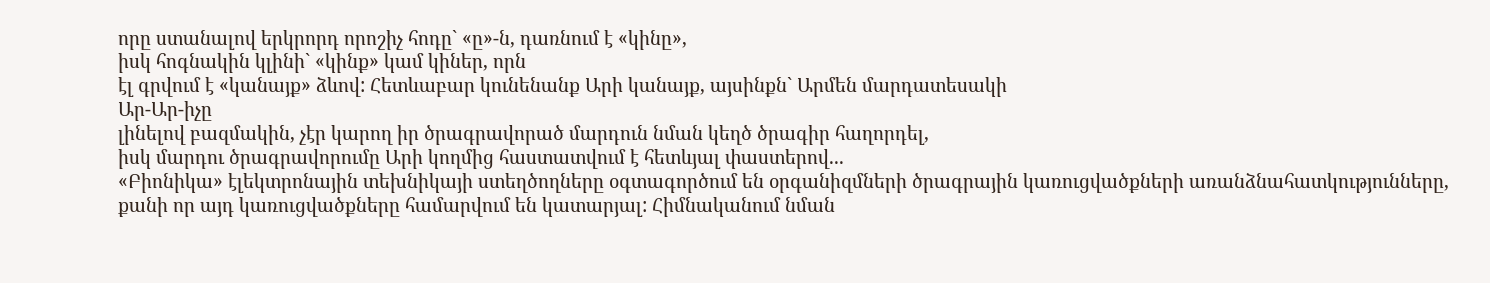որը ստանալով երկրորդ որոշիչ հոդը` «ը»-ն, դառնում է «կինը»,
իսկ հոգնակին կլինի` «կինք» կամ կիներ, որն
էլ գրվում է «կանայք» ձևով: Հետևաբար կունենանք Արի կանայք, այսինքն` Արմեն մարդատեսակի
Ար-Ար-իչը
լինելով բազմակին, չէր կարող իր ծրագրավորած մարդուն նման կեղծ ծրագիր հաղորդել,
իսկ մարդու ծրագրավորումը Արի կողմից հաստատվում է հետևյալ փաստերով...
«Բիոնիկա» էլեկտրոնային տեխնիկայի ստեղծողները օգտագործում են օրգանիզմների ծրագրային կառուցվածքների առանձնահատկությունները, քանի որ այդ կառուցվածքները համարվում են կատարյալ: Հիմնականում նման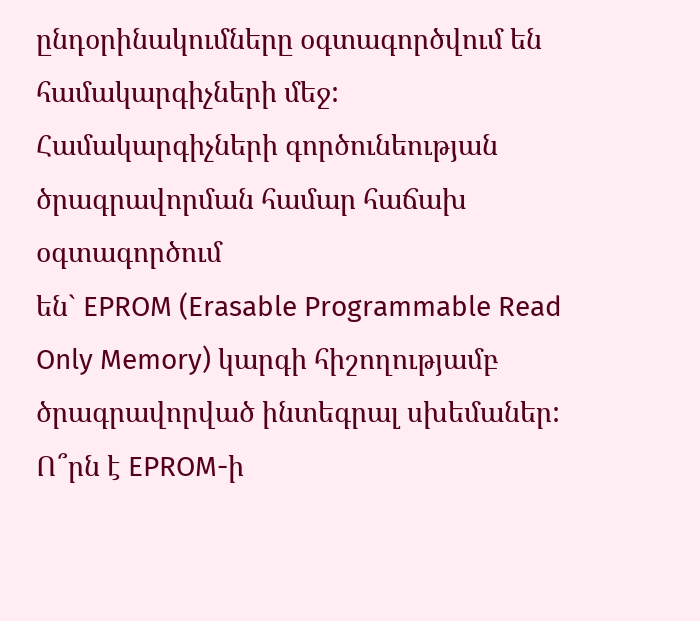ընդօրինակումները օգտագործվում են
համակարգիչների մեջ: Համակարգիչների գործունեության ծրագրավորման համար հաճախ օգտագործում
են` EPROM (Erasable Programmable Read Only Memory) կարգի հիշողությամբ
ծրագրավորված ինտեգրալ սխեմաներ: Ո՞րն է EPROM-ի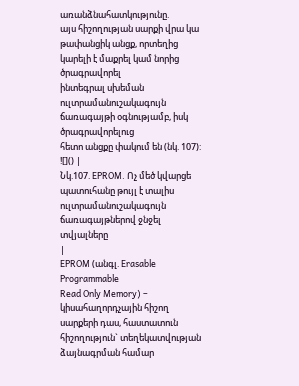առանձնահատկությունը.
այս հիշողության սարքի վրա կա թափանցիկ անցք, որտեղից կարելի է մաքրել կամ նորից ծրագրավորել
ինտեգրալ սխեման ուլտրամանուշակագույն ճառագայթի օգնությամբ, իսկ ծրագրավորելուց
հետո անցքը փակում են (նկ. 107):
![]() |
Նկ.107. EPROM. Ոչ մեծ կվարցե պատուհանը թույլ է տալիս ուլտրամանուշակագույն ճառագայթներով ջնջել տվյալները
|
EPROM (անգլ. Erasable Programmable
Read Only Memory) – կիսահաղորդչային հիշող սարքերի դաս, հաստատուն հիշողություն` տեղեկատվության ձայնագրման համար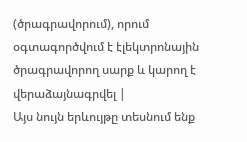(ծրագրավորում), որում օգտագործվում է էլեկտրոնային ծրագրավորող սարք և կարող է վերաձայնագրվել |
Այս նույն երևույթը տեսնում ենք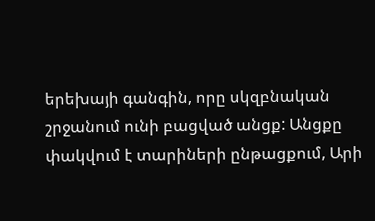երեխայի գանգին, որը սկզբնական շրջանում ունի բացված անցք: Անցքը փակվում է տարիների ընթացքում, Արի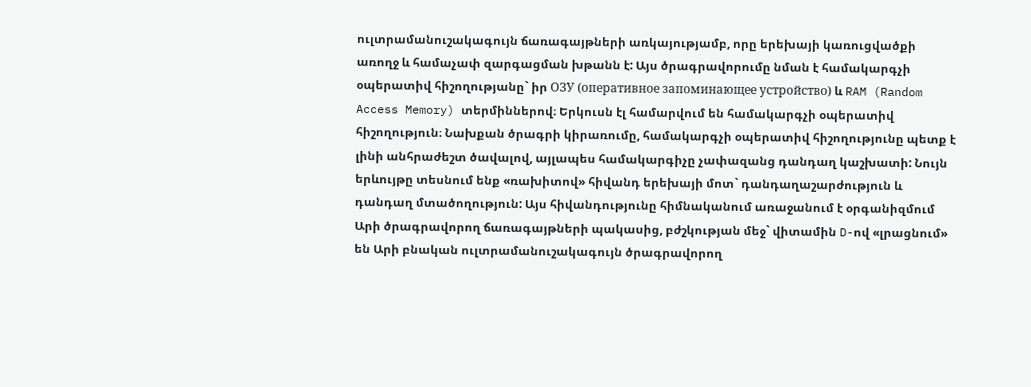ուլտրամանուշակագույն ճառագայթների առկայությամբ, որը երեխայի կառուցվածքի առողջ և համաչափ զարգացման խթանն է: Այս ծրագրավորումը նման է համակարգչի օպերատիվ հիշողությանը` իր ОЗУ (оперативное запоминающее устройство) և RAM (Random Access Memory) տերմիններով։ Երկուսն էլ համարվում են համակարգչի օպերատիվ հիշողություն։ Նախքան ծրագրի կիրառումը, համակարգչի օպերատիվ հիշողությունը պետք է լինի անհրաժեշտ ծավալով, այլապես համակարգիչը չափազանց դանդաղ կաշխատի: Նույն երևույթը տեսնում ենք «ռախիտով» հիվանդ երեխայի մոտ` դանդաղաշարժություն և դանդաղ մտածողություն: Այս հիվանդությունը հիմնականում առաջանում է օրգանիզմում Արի ծրագրավորող ճառագայթների պակասից, բժշկության մեջ` վիտամին D-ով «լրացնում» են Արի բնական ուլտրամանուշակագույն ծրագրավորող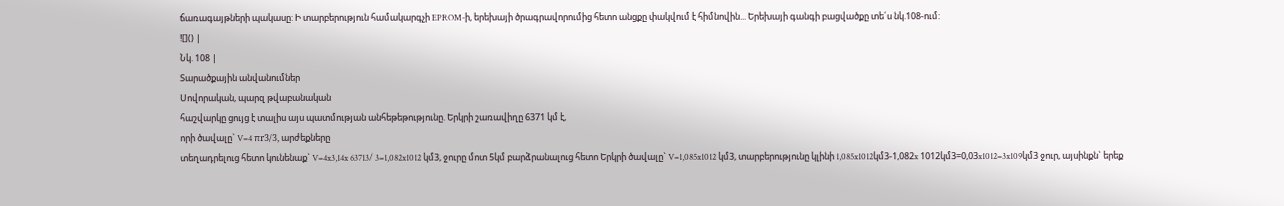ճառագայթների պակասը: Ի տարբերություն համակարգչի EPROM-ի, երեխայի ծրագրավորումից հետո անցքը փակվում է հիմնովին... Երեխայի գանգի բացվածքը տե´ս նկ.108-ում:
![]() |
Նկ. 108 |
Տարածքային անվանումներ
Սովորական, պարզ թվաբանական
հաշվարկը ցույց է տալիս այս պատմության անհեթեթությունը. Երկրի շառավիղը 6371 կմ է,
որի ծավալը` V=4 πr3/3, արժեքները
տեղադրելուց հետո կունենաք` V=4x3,14x 63713/ 3=1,082x1012 կմ3, ջուրը մոտ 5կմ բարձրանալուց հետո Երկրի ծավալը` V=1,085x1012 կմ3, տարբերությունը կլինի 1,085x1012կմ3-1,082x 1012կմ3=0,03x1012=3x109կմ3 ջուր, այսինքն` երեք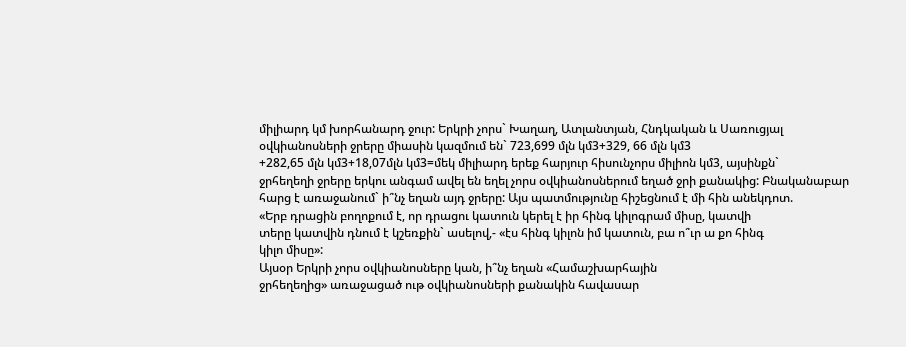միլիարդ կմ խորհանարդ ջուր: Երկրի չորս` Խաղաղ, Ատլանտյան, Հնդկական և Սառուցյալ
օվկիանոսների ջրերը միասին կազմում են` 723,699 մլն կմ3+329, 66 մլն կմ3
+282,65 մլն կմ3+18,07մլն կմ3=մեկ միլիարդ երեք հարյուր հիսունչորս միլիոն կմ3, այսինքն`
ջրհեղեղի ջրերը երկու անգամ ավել են եղել չորս օվկիանոսներում եղած ջրի քանակից: Բնականաբար
հարց է առաջանում` ի՞նչ եղան այդ ջրերը: Այս պատմությունը հիշեցնում է մի հին անեկդոտ.
«Երբ դրացին բողոքում է, որ դրացու կատուն կերել է իր հինգ կիլոգրամ միսը, կատվի
տերը կատվին դնում է կշեռքին` ասելով,- «էս հինգ կիլոն իմ կատուն, բա ո՞ւր ա քո հինգ
կիլո միսը»:
Այսօր Երկրի չորս օվկիանոսները կան, ի՞նչ եղան «Համաշխարհային
ջրհեղեղից» առաջացած ութ օվկիանոսների քանակին հավասար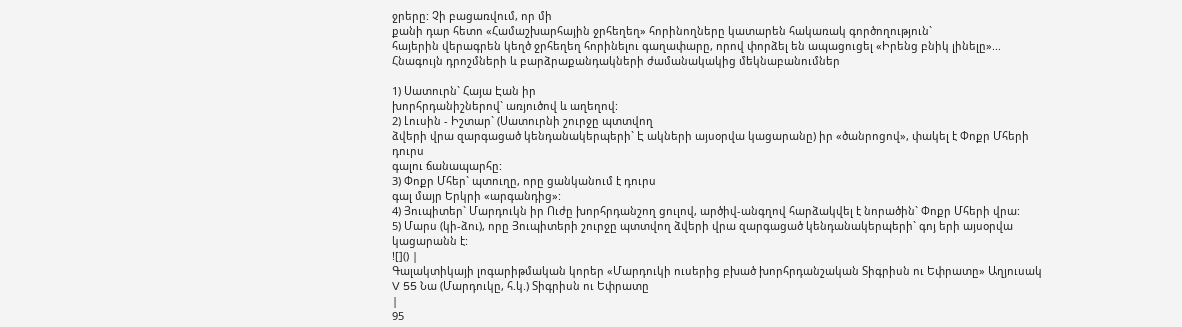ջրերը: Չի բացառվում, որ մի
քանի դար հետո «Համաշխարհային ջրհեղեղ» հորինողները կատարեն հակառակ գործողություն`
հայերին վերագրեն կեղծ ջրհեղեղ հորինելու գաղափարը, որով փորձել են ապացուցել «Իրենց բնիկ լինելը»...
Հնագույն դրոշմների և բարձրաքանդակների ժամանակակից մեկնաբանումներ

1) Սատուրն` Հայա Էան իր
խորհրդանիշներով` առյուծով և աղեղով:
2) Լուսին - Իշտար` (Սատուրնի շուրջը պտտվող
ձվերի վրա զարգացած կենդանակերպերի` Է ակների այսօրվա կացարանը) իր «ծանրոցով», փակել է Փոքր Մհերի դուրս
գալու ճանապարհը:
3) Փոքր Մհեր` պտուղը, որը ցանկանում է դուրս
գալ մայր Երկրի «արգանդից»:
4) Յուպիտեր` Մարդուկն իր Ուժը խորհրդանշող ցուլով, արծիվ-անգղով հարձակվել է նորածին` Փոքր Մհերի վրա:
5) Մարս (կի-ձու), որը Յուպիտերի շուրջը պտտվող ձվերի վրա զարգացած կենդանակերպերի` գոյ երի այսօրվա կացարանն է:
![]() |
Գալակտիկայի լոգարիթմական կորեր «Մարդուկի ուսերից բխած խորհրդանշական Տիգրիսն ու Եփրատը» Աղյուսակ V 55 Նա (Մարդուկը, հ.կ.) Տիգրիսն ու Եփրատը
|
95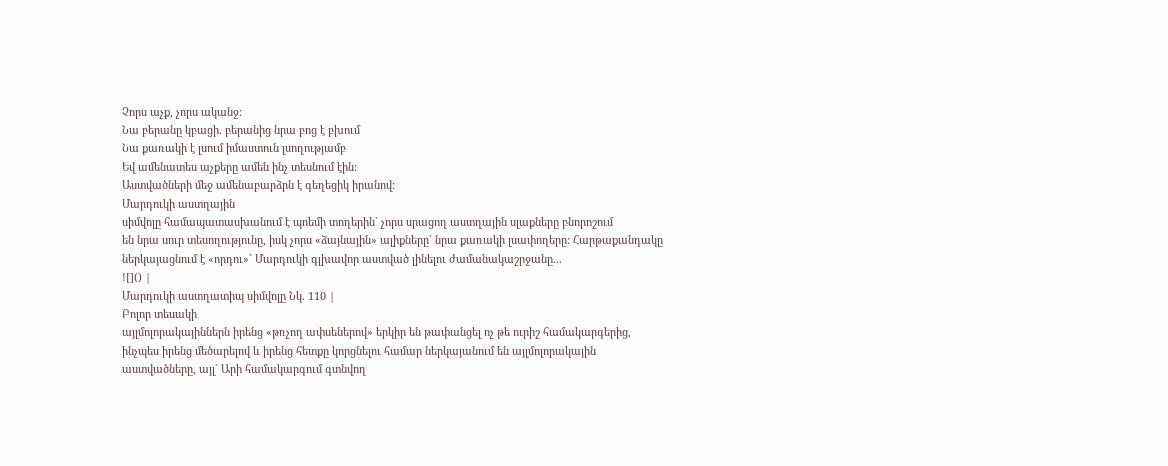Չորս աչք, չորս ականջ:
Նա բերանը կբացի. բերանից նրա բոց է բխում
Նա քառակի է լսում իմաստուն լսողությամբ
Եվ ամենատես աչքերը ամեն ինչ տեսնում էին:
Աստվածների մեջ ամենաբարձրն է գեղեցիկ իրանով:
Մարդուկի աստղային
սիմվոլը համապատասխանում է պոեմի տողերին` չորս սրացող աստղային սլաքները բնորոշում
են նրա սուր տեսողությունը, իսկ չորս «ձայնային» ալիքները` նրա քառակի լսափողերը: Հարթաքանդակը ներկայացնում է «որդու»` Մարդուկի գլխավոր աստված լինելու ժամանակաշրջանը...
![]() |
Մարդուկի աստղատիպ սիմվոլը Նկ. 110 |
Բոլոր տեսակի
այլմոլորակայիններն իրենց «թռչող ափսեներով» երկիր են թափանցել ոչ թե ուրիշ համակարգերից,
ինչպես իրենց մեծարելով և իրենց հետքը կորցնելու համար ներկայանում են այլմոլորակային
աստվածները, այլ` Արի համակարգում գտնվող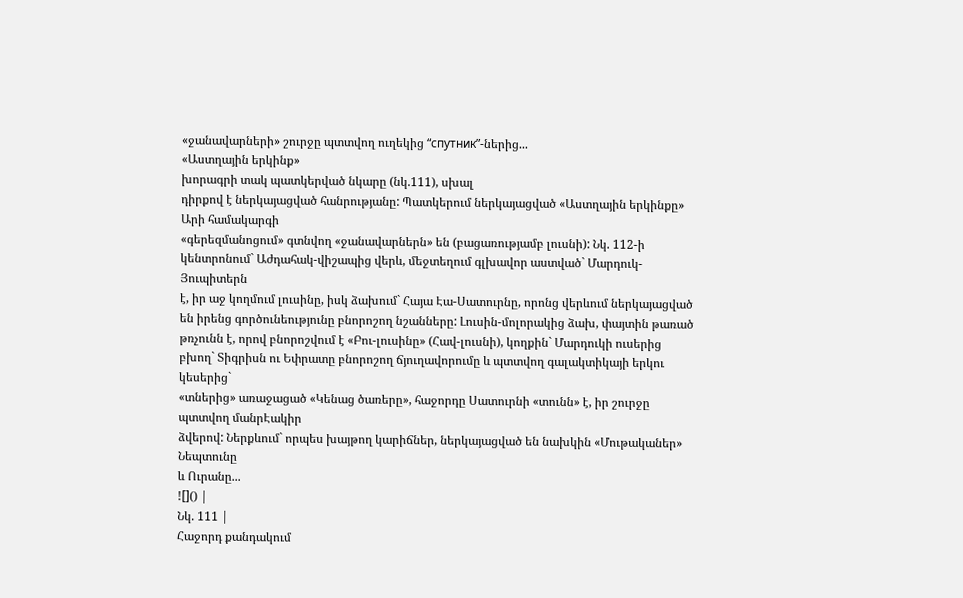«ջանավարների» շուրջը պտտվող ուղեկից “спутник”-ներից...
«Աստղային երկինք»
խորագրի տակ պատկերված նկարը (նկ.111), սխալ
դիրքով է ներկայացված հանրությանը: Պատկերում ներկայացված «Աստղային երկինքը» Արի համակարգի
«գերեզմանոցում» գտնվող «ջանավարներն» են (բացառությամբ լուսնի): Նկ. 112-ի կենտրոնում` Աժդահակ-վիշապից վերև, մեջտեղում գլխավոր աստված` Մարդուկ-Յուպիտերն
է, իր աջ կողմում լուսինը, իսկ ձախում` Հայա Էա-Սատուրնը, որոնց վերևում ներկայացված
են իրենց գործունեությունը բնորոշող նշանները: Լուսին-մոլորակից ձախ, փայտին թառած
թռչունն է, որով բնորոշվում է «Բու-լուսինը» (Հավ-լուսնի), կողքին` Մարդուկի ուսերից
բխող` Տիգրիսն ու Եփրատը բնորոշող ճյուղավորումը և պտտվող գալակտիկայի երկու կեսերից`
«տներից» առաջացած «Կենաց ծառերը», հաջորդը Սատուրնի «տունն» է, իր շուրջը պտտվող մանրԷակիր
ձվերով: Ներքևում` որպես խայթող կարիճներ, ներկայացված են նախկին «Մութականեր» Նեպտունը
և Ուրանը...
![]() |
Նկ. 111 |
Հաջորդ քանդակում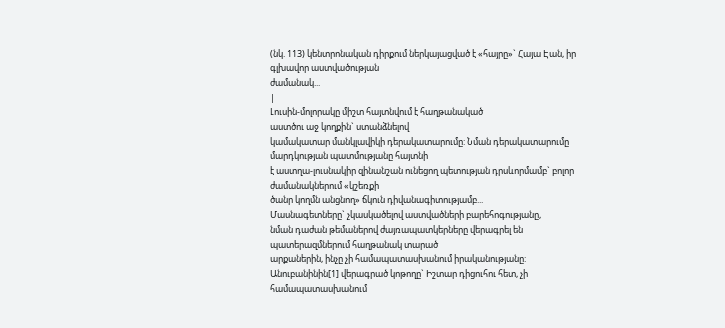(նկ. 113) կենտրոնական դիրքում ներկայացված է «հայրը»` Հայա Էան, իր գլխավոր աստվածության
ժամանակ...
|
Լուսին-մոլորակը միշտ հայտնվում է հաղթանակած
աստծու աջ կողքին` ստանձնելով
կամակատար մանկլավիկի դերակատարումը: Նման դերակատարումը մարդկության պատմությանը հայտնի
է աստղա-լուսնակիր զինանշան ունեցող պետության դրսևորմամբ` բոլոր ժամանակներում «կշեռքի
ծանր կողմն անցնող» ճկուն դիվանագիտությամբ...
Մասնագետները` չկասկածելով աստվածների բարեհոգությանը,
նման դաժան թեմաներով ժայռապատկերները վերագրել են պատերազմներում հաղթանակ տարած
արքաներին, ինչը չի համապատասխանում իրականությանը:
Անուբանինին[1] վերագրած կոթողը` Իշտար դիցուհու հետ, չի համապատասխանում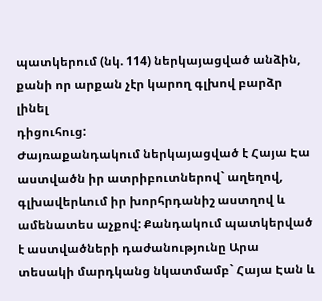պատկերում (նկ. 114) ներկայացված անձին, քանի որ արքան չէր կարող գլխով բարձր լինել
դիցուհուց:
Ժայռաքանդակում ներկայացված է Հայա Էա աստվածն իր ատրիբուտներով` աղեղով, գլխավերևում իր խորհրդանիշ աստղով և ամենատես աչքով: Քանդակում պատկերված է աստվածների դաժանությունը Արա տեսակի մարդկանց նկատմամբ` Հայա Էան և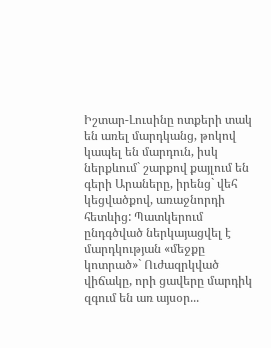Իշտար-Լուսինը ոտքերի տակ են առել մարդկանց, թոկով կապել են մարդուն, իսկ ներքևում` շարքով քայլում են գերի Արաները, իրենց` վեհ կեցվածքով, առաջնորդի հետևից: Պատկերում ընդգծված ներկայացվել է մարդկության «մեջքը կոտրած»` Ուժազրկված վիճակը, որի ցավերը մարդիկ զգում են առ այսօր...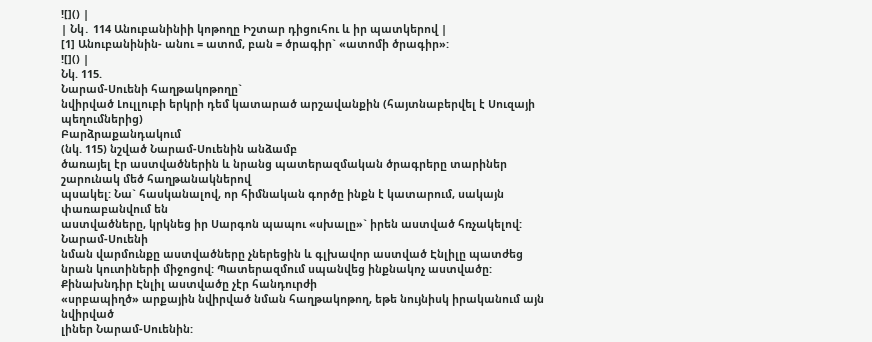![]() |
| Նկ․ 114 Անուբանինիի կոթողը Իշտար դիցուհու և իր պատկերով |
[1] Անուբանինին- անու = ատոմ, բան = ծրագիր` «ատոմի ծրագիր»:
![]() |
Նկ. 115.
Նարամ-Սուենի հաղթակոթողը`
նվիրված Լուլլուբի երկրի դեմ կատարած արշավանքին (հայտնաբերվել է Սուզայի պեղումներից)
Բարձրաքանդակում
(նկ. 115) նշված Նարամ-Սուենին անձամբ
ծառայել էր աստվածներին և նրանց պատերազմական ծրագրերը տարիներ շարունակ մեծ հաղթանակներով
պսակել: Նա` հասկանալով, որ հիմնական գործը ինքն է կատարում, սակայն փառաբանվում են
աստվածները, կրկնեց իր Սարգոն պապու «սխալը»` իրեն աստված հռչակելով: Նարամ-Սուենի
նման վարմունքը աստվածները չներեցին և գլխավոր աստված Էնլիլը պատժեց նրան կուտիների միջոցով: Պատերազմում սպանվեց ինքնակոչ աստվածը:
Քինախնդիր Էնլիլ աստվածը չէր հանդուրժի
«սրբապիղծ» արքային նվիրված նման հաղթակոթող, եթե նույնիսկ իրականում այն նվիրված
լիներ Նարամ-Սուենին: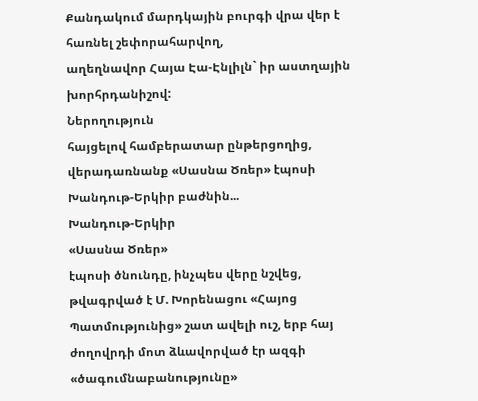Քանդակում մարդկային բուրգի վրա վեր է հառնել շեփորահարվող,
աղեղնավոր Հայա Էա-Էնլիլն` իր աստղային խորհրդանիշով:
Ներողություն
հայցելով համբերատար ընթերցողից, վերադառնանք «Սասնա Ծռեր» էպոսի Խանդութ-Երկիր բաժնին...
Խանդութ-Երկիր
«Սասնա Ծռեր»
էպոսի ծնունդը, ինչպես վերը նշվեց, թվագրված է Մ. Խորենացու «Հայոց Պատմությունից» շատ ավելի ուշ, երբ հայ ժողովրդի մոտ ձևավորված էր ազգի «ծագումնաբանությունը»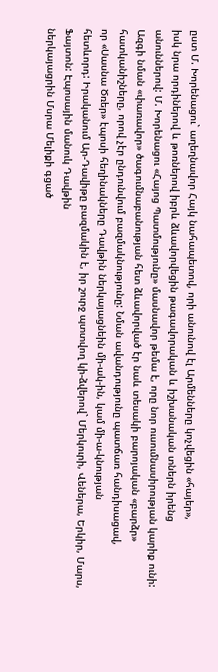ըստ Մ. Խորենացու` աղեղնավոր Հայկ նահապետով, որի անունով էլ Արմենները կոչվեցին «հայեր»,
իսկ նրա որդիներով և թոռներով իբրև ձևավորվեցին թագավորական և իշխանական տներն իրենց
անուններով: Մ. Խորենացու «Հայոց Պատմությունը» մասնավոր թեմա է, որը նոր ուսումնասիրության կարիք ունի:
Ազգի նման «փառավոր» ծագումնաբանության հետ ձևավորված էր նաև տեսակի բարոյական «բարձր»
հատկանիշները, որով չէր ընդունվում բազմակնությունը: Նման ավանդությունը պատճառ հանդիսացավ,
որ «Սասնա Ծռեր» էպոսի հեղինակները Դավթին ներկայացնեին մի-ակ-ին, կամ մի-ա-կնության
հետևորդ: Իրականում Ար-Դավիթը բազմակին է, իր շուրջ պտտվող կի-ձվերով` Մերկուրի, Վեներա, Երկիր, Մարս, Ֆայտոն: Էպոսային մանուկ Դավթին
ներկայացրին Մսրա Մելիքի գցած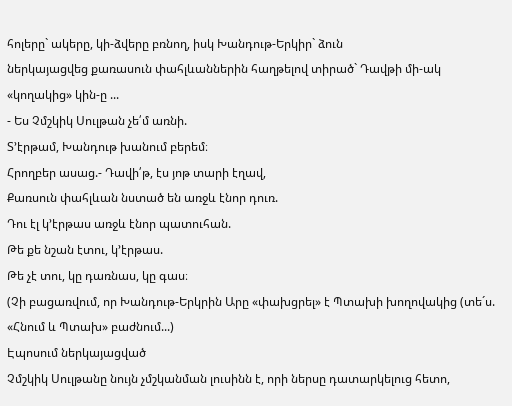հոլերը` ակերը, կի-ձվերը բռնող, իսկ Խանդութ-Երկիր` ձուն
ներկայացվեց քառասուն փահլևաններին հաղթելով տիրած` Դավթի մի-ակ «կողակից» կին-ը ...
- Ես Չմշկիկ Սուլթան չե՛մ առնի.
Տ’էրթամ, Խանդութ խանում բերեմ։
Հրողբեր ասաց.- Դավի՛թ, էս յոթ տարի էղավ,
Քառսուն փահլևան նստած են առջև էնոր դուռ.
Դու էլ կ’էրթաս առջև էնոր պատուհան.
Թե քե նշան էտու, կ’էրթաս.
Թե չէ տու, կը դառնաս, կը գաս։
(Չի բացառվում, որ Խանդութ-Երկրին Արը «փախցրել» է Պտախի խողովակից (տե´ս. «Հնում և Պտախ» բաժնում...)
Էպոսում ներկայացված
Չմշկիկ Սուլթանը նույն չմշկանման լուսինն է, որի ներսը դատարկելուց հետո,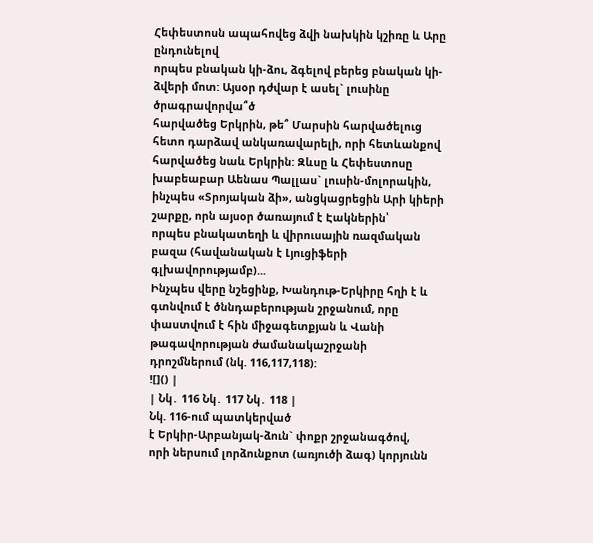Հեփեստոսն ապահովեց ձվի նախկին կշիռը և Արը ընդունելով
որպես բնական կի-ձու, ձգելով բերեց բնական կի-ձվերի մոտ: Այսօր դժվար է ասել` լուսինը ծրագրավորվա՞ծ
հարվածեց Երկրին, թե՞ Մարսին հարվածելուց հետո դարձավ անկառավարելի, որի հետևանքով
հարվածեց նաև Երկրին: Զևսը և Հեփեստոսը խաբեաբար Աենաս Պալլաս` լուսին-մոլորակին, ինչպես «Տրոյական ձի», անցկացրեցին Արի կիերի
շարքը, որն այսօր ծառայում է Էակներին՝
որպես բնակատեղի և վիրուսային ռազմական
բազա (հավանական է Լյուցիֆերի գլխավորությամբ)...
Ինչպես վերը նշեցինք, Խանդութ-Երկիրը հղի է և գտնվում է ծննդաբերության շրջանում, որը փաստվում է հին միջագետքյան և Վանի թագավորության ժամանակաշրջանի դրոշմներում (նկ. 116,117,118):
![]() |
| Նկ․ 116 Նկ․ 117 Նկ․ 118 |
Նկ. 116-ում պատկերված
է Երկիր-Արբանյակ-ձուն` փոքր շրջանագծով,
որի ներսում լորձունքոտ (առյուծի ձագ) կորյունն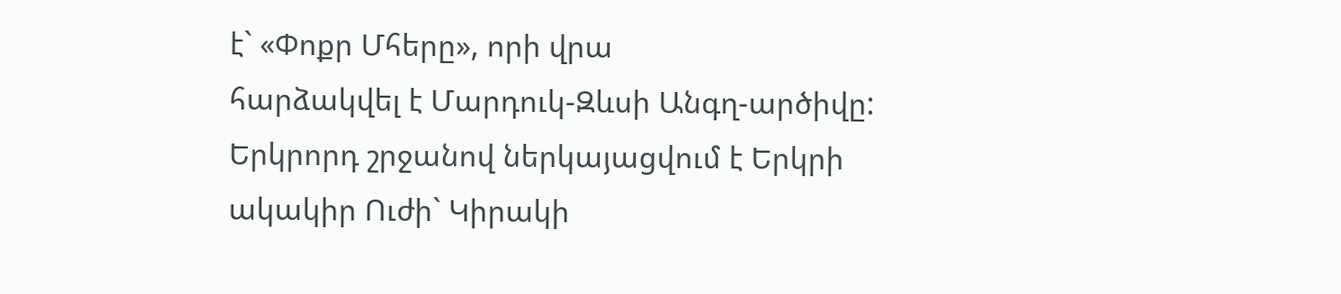է` «Փոքր Մհերը», որի վրա
հարձակվել է Մարդուկ-Զևսի Անգղ-արծիվը: Երկրորդ շրջանով ներկայացվում է Երկրի ակակիր Ուժի` Կիրակի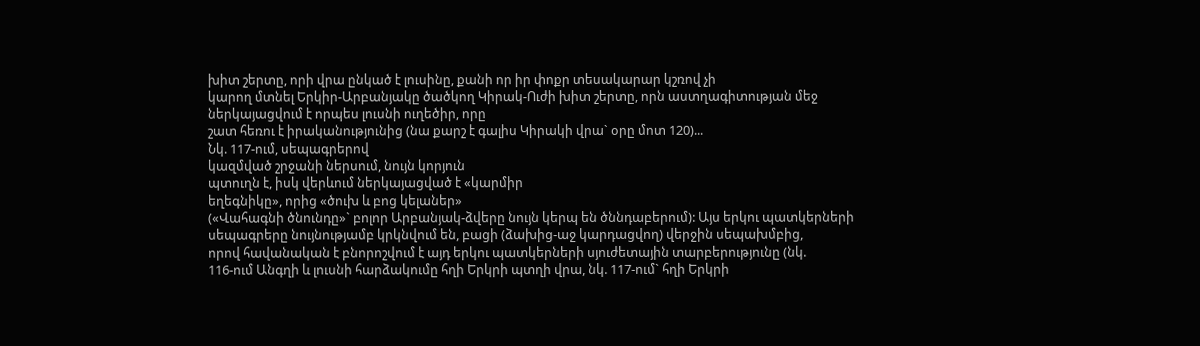խիտ շերտը, որի վրա ընկած է լուսինը, քանի որ իր փոքր տեսակարար կշռով չի
կարող մտնել Երկիր-Արբանյակը ծածկող Կիրակ-Ուժի խիտ շերտը, որն աստղագիտության մեջ
ներկայացվում է որպես լուսնի ուղեծիր, որը
շատ հեռու է իրականությունից (նա քարշ է գալիս Կիրակի վրա` օրը մոտ 120)...
Նկ. 117-ում, սեպագրերով
կազմված շրջանի ներսում, նույն կորյուն
պտուղն է, իսկ վերևում ներկայացված է «կարմիր
եղեգնիկը», որից «ծուխ և բոց կելաներ»
(«Վահագնի ծնունդը»` բոլոր Արբանյակ-ձվերը նույն կերպ են ծննդաբերում): Այս երկու պատկերների
սեպագրերը նույնությամբ կրկնվում են, բացի (ձախից-աջ կարդացվող) վերջին սեպախմբից,
որով հավանական է բնորոշվում է այդ երկու պատկերների սյուժետային տարբերությունը (նկ.
116-ում Անգղի և լուսնի հարձակումը հղի Երկրի պտղի վրա, նկ. 117-ում` հղի Երկրի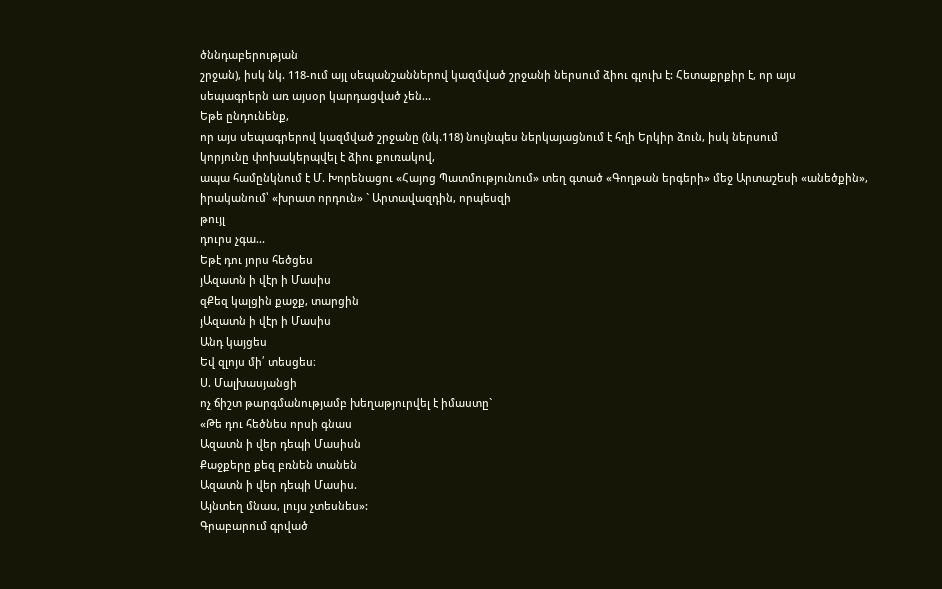ծննդաբերության
շրջան), իսկ նկ. 118-ում այլ սեպանշաններով կազմված շրջանի ներսում ձիու գլուխ է: Հետաքրքիր է, որ այս
սեպագրերն առ այսօր կարդացված չեն...
Եթե ընդունենք,
որ այս սեպագրերով կազմված շրջանը (նկ.118) նույնպես ներկայացնում է հղի Երկիր ձուն, իսկ ներսում
կորյունը փոխակերպվել է ձիու քուռակով,
ապա համընկնում է Մ. Խորենացու «Հայոց Պատմությունում» տեղ գտած «Գողթան երգերի» մեջ Արտաշեսի «անեծքին», իրականում՝ «խրատ որդուն» ` Արտավազդին, որպեսզի
թույլ
դուրս չգա...
Եթէ դու յորս հեծցես
յԱզատն ի վէր ի Մասիս
զՔեզ կալցին քաջք, տարցին
յԱզատն ի վէր ի Մասիս
Անդ կայցես
Եվ զլոյս մի՛ տեսցես։
Ս. Մալխասյանցի
ոչ ճիշտ թարգմանությամբ խեղաթյուրվել է իմաստը`
«Թե դու հեծնես որսի գնաս
Ազատն ի վեր դեպի Մասիսն
Քաջքերը քեզ բռնեն տանեն
Ազատն ի վեր դեպի Մասիս.
Այնտեղ մնաս, լույս չտեսնես»:
Գրաբարում գրված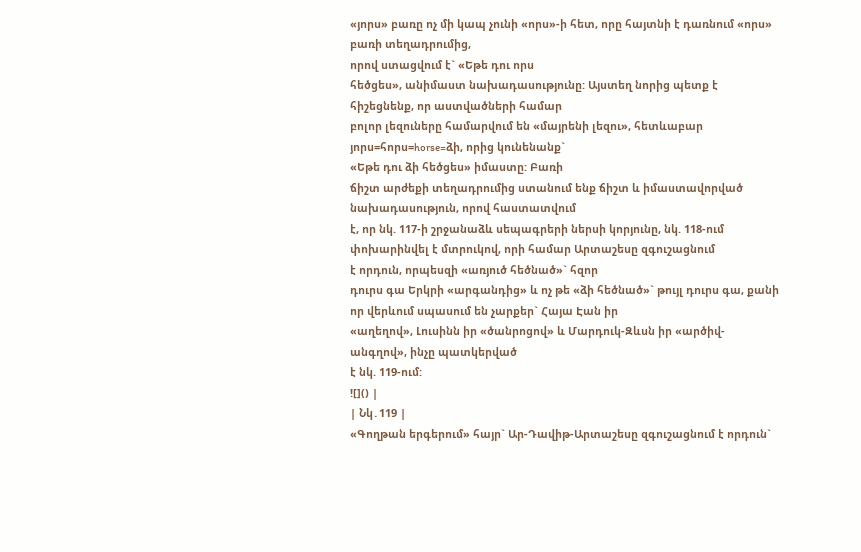«յորս» բառը ոչ մի կապ չունի «որս»-ի հետ, որը հայտնի է դառնում «որս» բառի տեղադրումից,
որով ստացվում է` «Եթե դու որս
հեծցես», անիմաստ նախադասությունը: Այստեղ նորից պետք է հիշեցնենք, որ աստվածների համար
բոլոր լեզուները համարվում են «մայրենի լեզու», հետևաբար յորս=հորս=horse=ձի, որից կունենանք`
«Եթե դու ձի հեծցես» իմաստը: Բառի
ճիշտ արժեքի տեղադրումից ստանում ենք ճիշտ և իմաստավորված նախադասություն, որով հաստատվում
է, որ նկ. 117-ի շրջանաձև սեպագրերի ներսի կորյունը, նկ. 118-ում փոխարինվել է մտրուկով, որի համար Արտաշեսը զգուշացնում
է որդուն, որպեսզի «առյուծ հեծնած»` հզոր
դուրս գա Երկրի «արգանդից» և ոչ թե «ձի հեծնած»` թույլ դուրս գա, քանի որ վերևում սպասում են չարքեր` Հայա Էան իր
«աղեղով», Լուսինն իր «ծանրոցով» և Մարդուկ-Զևսն իր «արծիվ-անգղով», ինչը պատկերված
է նկ. 119-ում:
![]() |
| Նկ․119 |
«Գողթան երգերում» հայր` Ար-Դավիթ-Արտաշեսը զգուշացնում է որդուն`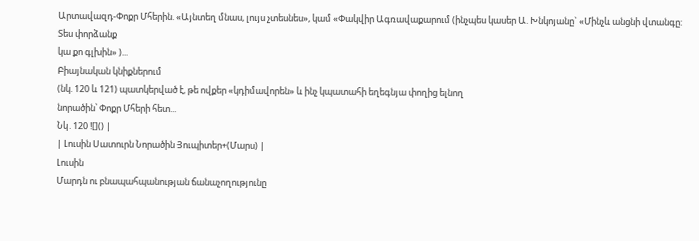Արտավազդ-Փոքր Մհերին. «Այնտեղ մնաս, լույս չտեսնես», կամ «Փակվիր Ագռավաքարում (ինչպես կասեր Ա. Խնկոյանը` «Մինչև անցնի վտանգը: Տես փորձանք
կա քո գլխին» )...
Բիայնական կնիքներում
(նկ. 120 և 121) պատկերված է, թե ովքեր «կդիմավորեն» և ինչ կպատահի եղեգնյա փողից ելնող
նորածին՝ Փոքր Մհերի հետ...
Նկ․120 ![]() |
| Լուսին Սատուրն Նորածին Յուպիտեր+(Մարս) |
Լուսին
Մարդն ու բնապահպանության ճանաչողությունը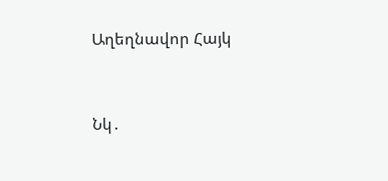Աղեղնավոր Հայկ


Նկ․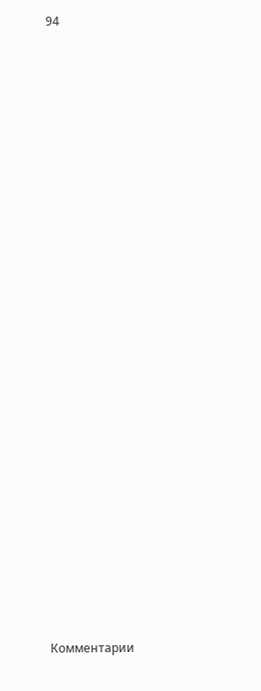94



























Комментарии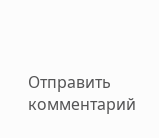Отправить комментарий